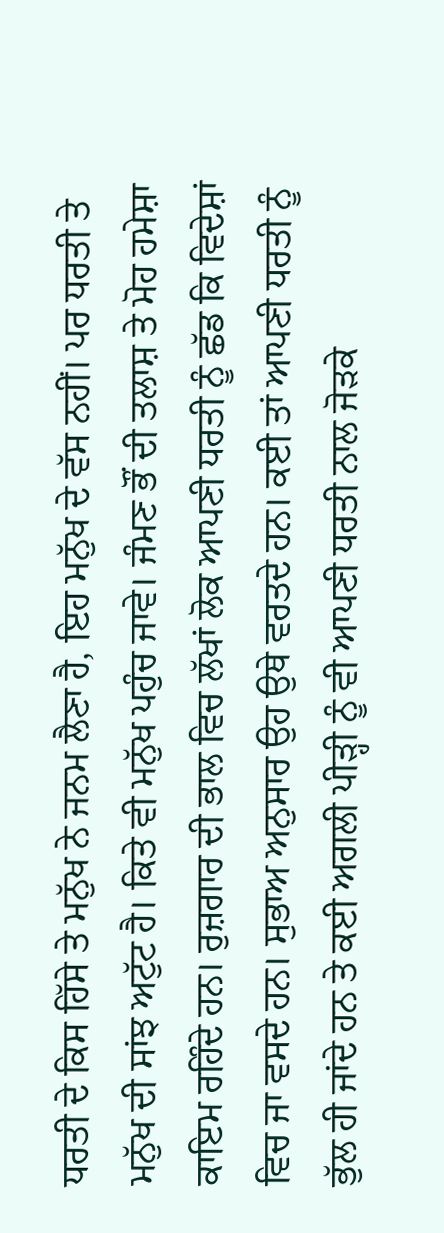ਧਰਤੀ ਦੇ ਕਿਸ ਹਿੱਸੇ ਤੇ ਮਨੁੱਖ ਨੇ ਜਨਮ ਲੈਣਾ ਹੈ, ਇਹ ਮਨੁੱਖ ਦੇ ਵੱਸ ਨਹੀਂ। ਪਰ ਧਰਤੀ ਤੇ ਮਨੁੱਖ ਦੀ ਸਾਂਝ ਅਟੁੱਟ ਹੈ। ਕਿਤੇ ਵੀ ਮਨੁੱਖ ਪਹੁੰਚ ਜਾਵੇ। ਜੰਮਣ ਭੌਂ ਦੀ ਤਲਾਸ਼ ਤੇ ਮੋਹ ਹਮੇਸ਼ਾ ਕਾਇਮ ਰਹਿੰਦੇ ਹਨ। ਰੁਜ਼ਗਾਰ ਦੀ ਭਾਲ ਵਿਚ ਲੱਖਾਂ ਲੋਕ ਆਪਣੀ ਧਰਤੀ ਨੂੰ ਛੱਡ ਕਿ ਵਿਦੇਸ਼ਾਂ ਵਿਚ ਜਾ ਵਸਦੇ ਹਨ। ਸੁਭਾਅ ਅਨੁਸਾਰ ਉਹ ਉਥੇ ਵਰਤਦੇ ਹਨ। ਕਈ ਤਾਂ ਆਪਣੀ ਧਰਤੀ ਨੂੰ ਭੁੱਲ ਹੀ ਜਾਂਦੇ ਹਨ ਤੇ ਕਈ ਅਗਲੀ ਪੀੜ੍ਹੀ ਨੂੰ ਵੀ ਆਪਣੀ ਧਰਤੀ ਨਾਲ ਜੋੜਕੇ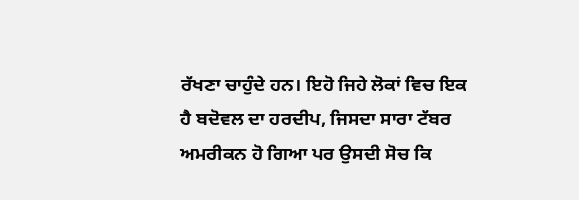ਰੱਖਣਾ ਚਾਹੁੰਦੇ ਹਨ। ਇਹੋ ਜਿਹੇ ਲੋਕਾਂ ਵਿਚ ਇਕ ਹੈ ਬਦੋਵਲ ਦਾ ਹਰਦੀਪ, ਜਿਸਦਾ ਸਾਰਾ ਟੱਬਰ ਅਮਰੀਕਨ ਹੋ ਗਿਆ ਪਰ ਉਸਦੀ ਸੋਚ ਕਿ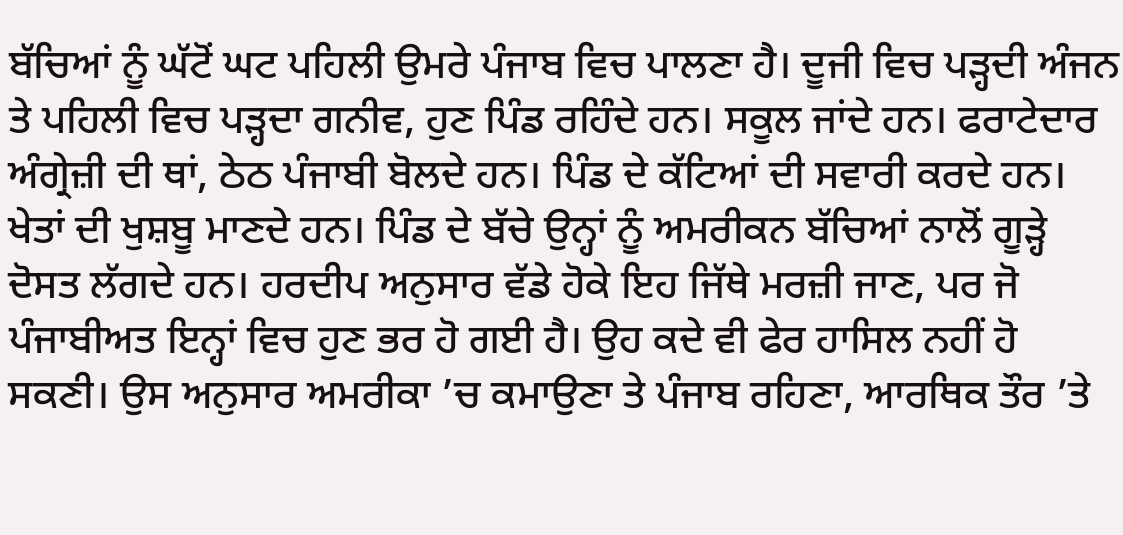ਬੱਚਿਆਂ ਨੂੰ ਘੱਟੋਂ ਘਟ ਪਹਿਲੀ ਉਮਰੇ ਪੰਜਾਬ ਵਿਚ ਪਾਲਣਾ ਹੈ। ਦੂਜੀ ਵਿਚ ਪੜ੍ਹਦੀ ਅੰਜਨ ਤੇ ਪਹਿਲੀ ਵਿਚ ਪੜ੍ਹਦਾ ਗਨੀਵ, ਹੁਣ ਪਿੰਡ ਰਹਿੰਦੇ ਹਨ। ਸਕੂਲ ਜਾਂਦੇ ਹਨ। ਫਰਾਟੇਦਾਰ ਅੰਗ੍ਰੇਜ਼ੀ ਦੀ ਥਾਂ, ਠੇਠ ਪੰਜਾਬੀ ਬੋਲਦੇ ਹਨ। ਪਿੰਡ ਦੇ ਕੱਟਿਆਂ ਦੀ ਸਵਾਰੀ ਕਰਦੇ ਹਨ। ਖੇਤਾਂ ਦੀ ਖੁਸ਼ਬੂ ਮਾਣਦੇ ਹਨ। ਪਿੰਡ ਦੇ ਬੱਚੇ ਉਨ੍ਹਾਂ ਨੂੰ ਅਮਰੀਕਨ ਬੱਚਿਆਂ ਨਾਲੋਂ ਗੂੜ੍ਹੇ ਦੋਸਤ ਲੱਗਦੇ ਹਨ। ਹਰਦੀਪ ਅਨੁਸਾਰ ਵੱਡੇ ਹੋਕੇ ਇਹ ਜਿੱਥੇ ਮਰਜ਼ੀ ਜਾਣ, ਪਰ ਜੋ ਪੰਜਾਬੀਅਤ ਇਨ੍ਹਾਂ ਵਿਚ ਹੁਣ ਭਰ ਹੋ ਗਈ ਹੈ। ਉਹ ਕਦੇ ਵੀ ਫੇਰ ਹਾਸਿਲ ਨਹੀਂ ਹੋ ਸਕਣੀ। ਉਸ ਅਨੁਸਾਰ ਅਮਰੀਕਾ ’ਚ ਕਮਾਉਣਾ ਤੇ ਪੰਜਾਬ ਰਹਿਣਾ, ਆਰਥਿਕ ਤੌਰ ’ਤੇ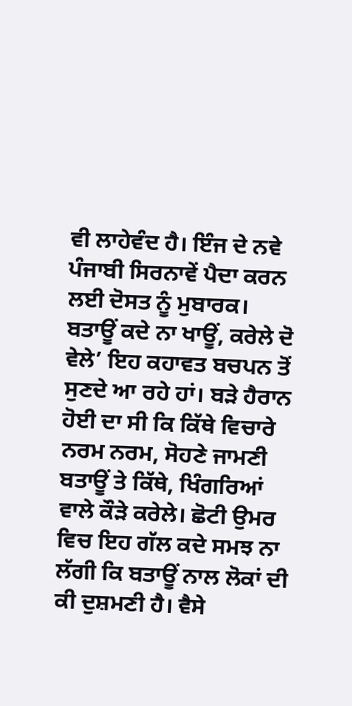ਵੀ ਲਾਹੇਵੰਦ ਹੈ। ਇੰਜ ਦੇ ਨਵੇ ਪੰਜਾਬੀ ਸਿਰਨਾਵੇਂ ਪੈਦਾ ਕਰਨ ਲਈ ਦੋਸਤ ਨੂੰ ਮੁਬਾਰਕ।
ਬਤਾਊਂ ਕਦੇ ਨਾ ਖਾਊਂ, ਕਰੇਲੇ ਦੋ ਵੇਲੇ’ ਇਹ ਕਹਾਵਤ ਬਚਪਨ ਤੋਂ ਸੁਣਦੇ ਆ ਰਹੇ ਹਾਂ। ਬੜੇ ਹੈਰਾਨ ਹੋਈ ਦਾ ਸੀ ਕਿ ਕਿੱਥੇ ਵਿਚਾਰੇ ਨਰਮ ਨਰਮ, ਸੋਹਣੇ ਜਾਮਣੀ ਬਤਾਊਂ ਤੇ ਕਿੱਥੇ, ਖਿੰਗਰਿਆਂ ਵਾਲੇ ਕੌੜੇ ਕਰੇਲੇ। ਛੋਟੀ ਉਮਰ ਵਿਚ ਇਹ ਗੱਲ ਕਦੇ ਸਮਝ ਨਾ ਲੱਗੀ ਕਿ ਬਤਾਊਂ ਨਾਲ ਲੋਕਾਂ ਦੀ ਕੀ ਦੁਸ਼ਮਣੀ ਹੈ। ਵੈਸੇ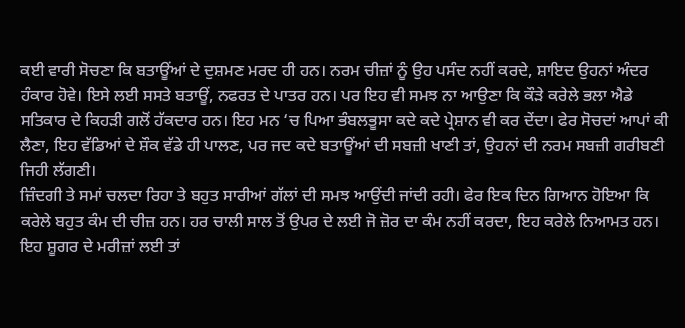ਕਈ ਵਾਰੀ ਸੋਚਣਾ ਕਿ ਬਤਾਊਂਆਂ ਦੇ ਦੁਸ਼ਮਣ ਮਰਦ ਹੀ ਹਨ। ਨਰਮ ਚੀਜ਼ਾਂ ਨੂੰ ਉਹ ਪਸੰਦ ਨਹੀਂ ਕਰਦੇ, ਸ਼ਾਇਦ ਉਹਨਾਂ ਅੰਦਰ ਹੰਕਾਰ ਹੋਵੇ। ਇਸੇ ਲਈ ਸਸਤੇ ਬਤਾਊਂ, ਨਫਰਤ ਦੇ ਪਾਤਰ ਹਨ। ਪਰ ਇਹ ਵੀ ਸਮਝ ਨਾ ਆਉਣਾ ਕਿ ਕੌੜੇ ਕਰੇਲੇ ਭਲਾ ਐਡੇ ਸਤਿਕਾਰ ਦੇ ਕਿਹੜੀ ਗਲੋਂ ਹੱਕਦਾਰ ਹਨ। ਇਹ ਮਨ ‘ਚ ਪਿਆ ਭੰਬਲਭੂਸਾ ਕਦੇ ਕਦੇ ਪ੍ਰੇਸ਼ਾਨ ਵੀ ਕਰ ਦੇਂਦਾ। ਫੇਰ ਸੋਚਦਾਂ ਆਪਾਂ ਕੀ ਲੈਣਾ, ਇਹ ਵੱਡਿਆਂ ਦੇ ਸ਼ੌਕ ਵੱਡੇ ਹੀ ਪਾਲਣ, ਪਰ ਜਦ ਕਦੇ ਬਤਾਊਂਆਂ ਦੀ ਸਬਜ਼ੀ ਖਾਣੀ ਤਾਂ, ਉਹਨਾਂ ਦੀ ਨਰਮ ਸਬਜ਼ੀ ਗਰੀਬਣੀ ਜਿਹੀ ਲੱਗਣੀ।
ਜ਼ਿੰਦਗੀ ਤੇ ਸਮਾਂ ਚਲਦਾ ਰਿਹਾ ਤੇ ਬਹੁਤ ਸਾਰੀਆਂ ਗੱਲਾਂ ਦੀ ਸਮਝ ਆਉਂਦੀ ਜਾਂਦੀ ਰਹੀ। ਫੇਰ ਇਕ ਦਿਨ ਗਿਆਨ ਹੋਇਆ ਕਿ ਕਰੇਲੇ ਬਹੁਤ ਕੰਮ ਦੀ ਚੀਜ਼ ਹਨ। ਹਰ ਚਾਲੀ ਸਾਲ ਤੋਂ ਉਪਰ ਦੇ ਲਈ ਜੋ ਜ਼ੋਰ ਦਾ ਕੰਮ ਨਹੀਂ ਕਰਦਾ, ਇਹ ਕਰੇਲੇ ਨਿਆਮਤ ਹਨ। ਇਹ ਸ਼ੂਗਰ ਦੇ ਮਰੀਜ਼ਾਂ ਲਈ ਤਾਂ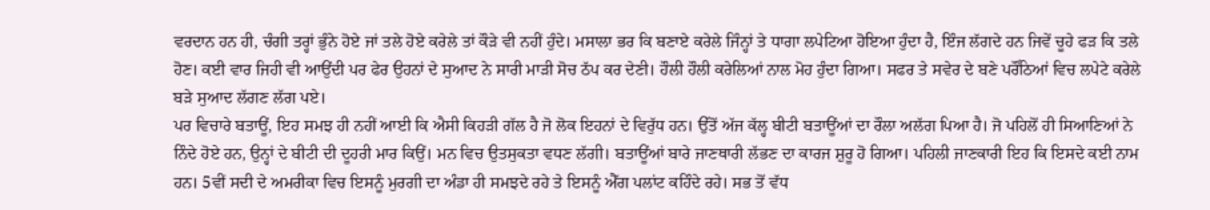ਵਰਦਾਨ ਹਨ ਹੀ, ਚੰਗੀ ਤਰ੍ਹਾਂ ਭੁੰਨੇ ਹੋਏ ਜਾਂ ਤਲੇ ਹੋਏ ਕਰੇਲੇ ਤਾਂ ਕੌੜੇ ਵੀ ਨਹੀਂ ਹੁੰਦੇ। ਮਸਾਲਾ ਭਰ ਕਿ ਬਣਾਏ ਕਰੇਲੇ ਜਿੰਨ੍ਹਾਂ ਤੇ ਧਾਗਾ ਲਪੇਟਿਆ ਹੋਇਆ ਹੁੰਦਾ ਹੈ, ਇੰਜ ਲੱਗਦੇ ਹਨ ਜਿਵੇਂ ਚੂਹੇ ਫੜ ਕਿ ਤਲੇ ਹੋਣ। ਕਈ ਵਾਰ ਜਿਹੀ ਵੀ ਆਉਂਦੀ ਪਰ ਫੇਰ ਉਹਨਾਂ ਦੇ ਸੁਆਦ ਨੇ ਸਾਰੀ ਮਾੜੀ ਸੋਚ ਠੱਪ ਕਰ ਦੇਣੀ। ਹੌਲੀ ਹੌਲੀ ਕਰੇਲਿਆਂ ਨਾਲ ਮੋਹ ਹੁੰਦਾ ਗਿਆ। ਸਫਰ ਤੇ ਸਵੇਰ ਦੇ ਬਣੇ ਪਰੌਂਠਿਆਂ ਵਿਚ ਲਪੇਟੇ ਕਰੇਲੇ ਬੜੇ ਸੁਆਦ ਲੱਗਣ ਲੱਗ ਪਏ।
ਪਰ ਵਿਚਾਰੇ ਬਤਾਊਂ, ਇਹ ਸਮਝ ਹੀ ਨਹੀਂ ਆਈ ਕਿ ਐਸੀ ਕਿਹੜੀ ਗੱਲ ਹੈ ਜੋ ਲੋਕ ਇਹਨਾਂ ਦੇ ਵਿਰੁੱਧ ਹਨ। ਉੱਤੋਂ ਅੱਜ ਕੱਲ੍ਹ ਬੀਟੀ ਬਤਾਊਂਆਂ ਦਾ ਰੌਲਾ ਅਲੱਗ ਪਿਆ ਹੈ। ਜੋ ਪਹਿਲੋਂ ਹੀ ਸਿਆਣਿਆਂ ਨੇ ਨਿੰਦੇ ਹੋਏ ਹਨ, ਉਨ੍ਹਾਂ ਦੇ ਬੀਟੀ ਦੀ ਦੂਹਰੀ ਮਾਰ ਕਿਉਂ। ਮਨ ਵਿਚ ਉਤਸੁਕਤਾ ਵਧਣ ਲੱਗੀ। ਬਤਾਊਂਆਂ ਬਾਰੇ ਜਾਣਥਾਰੀ ਲੱਭਣ ਦਾ ਕਾਰਜ ਸ਼ੁਰੂ ਹੋ ਗਿਆ। ਪਹਿਲੀ ਜਾਣਕਾਰੀ ਇਹ ਕਿ ਇਸਦੇ ਕਈ ਨਾਮ ਹਨ। 5ਵੀਂ ਸਦੀ ਦੇ ਅਮਰੀਕਾ ਵਿਚ ਇਸਨੂੰ ਮੁਰਗੀ ਦਾ ਅੰਡਾ ਹੀ ਸਮਝਦੇ ਰਹੇ ਤੇ ਇਸਨੂੰ ਐੱਗ ਪਲਾਂਟ ਕਹਿੰਦੇ ਰਹੇ। ਸਭ ਤੋਂ ਵੱਧ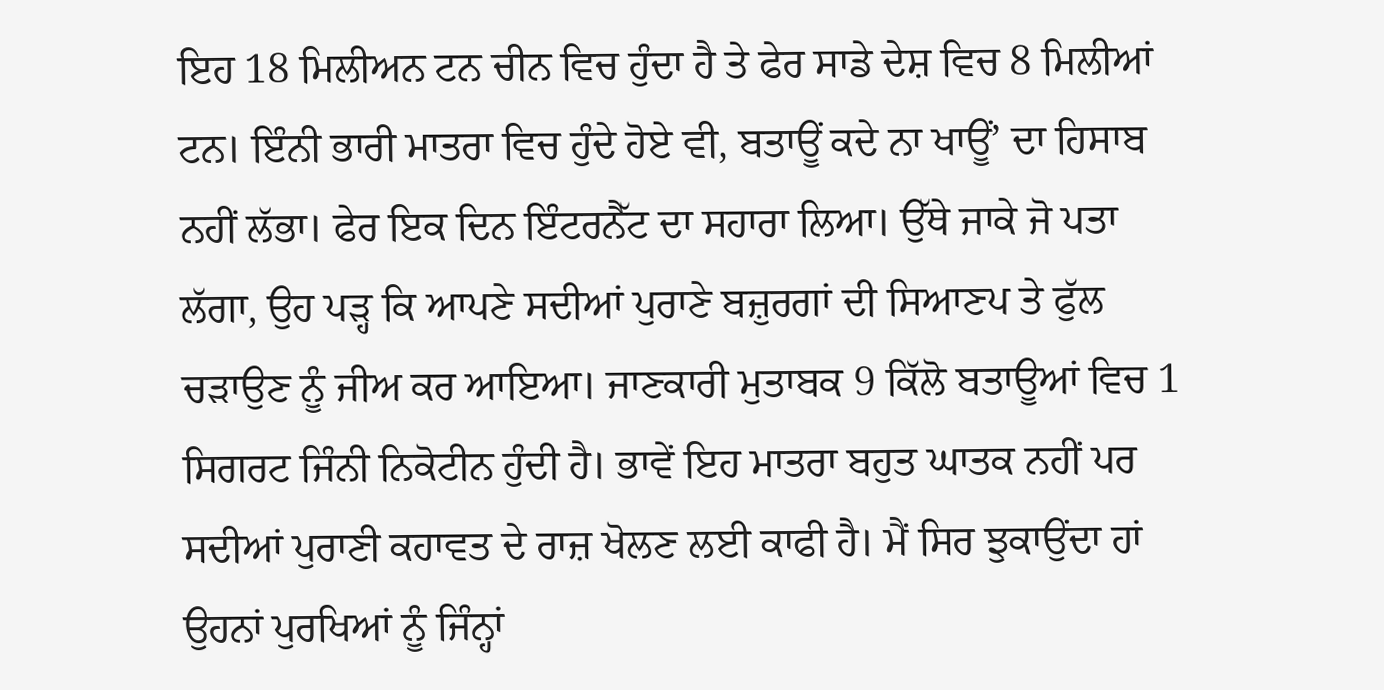ਇਹ 18 ਮਿਲੀਅਨ ਟਨ ਚੀਨ ਵਿਚ ਹੁੰਦਾ ਹੈ ਤੇ ਫੇਰ ਸਾਡੇ ਦੇਸ਼ ਵਿਚ 8 ਮਿਲੀਆਂ ਟਨ। ਇੰਨੀ ਭਾਰੀ ਮਾਤਰਾ ਵਿਚ ਹੁੰਦੇ ਹੋਏ ਵੀ, ਬਤਾਊਂ ਕਦੇ ਨਾ ਖਾਊਂ’ ਦਾ ਹਿਸਾਬ ਨਹੀਂ ਲੱਭਾ। ਫੇਰ ਇਕ ਦਿਨ ਇੰਟਰਨੈੱਟ ਦਾ ਸਹਾਰਾ ਲਿਆ। ਉੱਥੇ ਜਾਕੇ ਜੋ ਪਤਾ ਲੱਗਾ, ਉਹ ਪੜ੍ਹ ਕਿ ਆਪਣੇ ਸਦੀਆਂ ਪੁਰਾਣੇ ਬਜ਼ੁਰਗਾਂ ਦੀ ਸਿਆਣਪ ਤੇ ਫੁੱਲ ਚੜਾਉਣ ਨੂੰ ਜੀਅ ਕਰ ਆਇਆ। ਜਾਣਕਾਰੀ ਮੁਤਾਬਕ 9 ਕਿੱਲੋ ਬਤਾਊਆਂ ਵਿਚ 1 ਸਿਗਰਟ ਜਿੰਨੀ ਨਿਕੋਟੀਨ ਹੁੰਦੀ ਹੈ। ਭਾਵੇਂ ਇਹ ਮਾਤਰਾ ਬਹੁਤ ਘਾਤਕ ਨਹੀਂ ਪਰ ਸਦੀਆਂ ਪੁਰਾਣੀ ਕਹਾਵਤ ਦੇ ਰਾਜ਼ ਖੋਲਣ ਲਈ ਕਾਫੀ ਹੈ। ਮੈਂ ਸਿਰ ਝੁਕਾਉਂਦਾ ਹਾਂ ਉਹਨਾਂ ਪੁਰਖਿਆਂ ਨੂੰ ਜਿੰਨ੍ਹਾਂ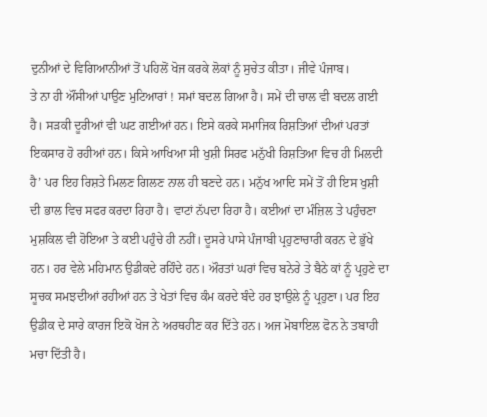ਦੁਨੀਆਂ ਦੇ ਵਿਗਿਆਨੀਆਂ ਤੋਂ ਪਹਿਲੋਂ ਖੋਜ ਕਰਕੇ ਲੋਕਾਂ ਨੂੰ ਸੁਚੇਤ ਕੀਤਾ। ਜੀਵੇ ਪੰਜਾਬ।
ਤੇ ਨਾ ਹੀ ਔਂਸੀਆਂ ਪਾਉਣ ਮੁਟਿਆਰਾਂ ! ਸਮਾਂ ਬਦਲ ਗਿਆ ਹੈ। ਸਮੇਂ ਦੀ ਚਾਲ ਵੀ ਬਦਲ ਗਈ ਹੈ। ਸੜਕੀ ਦੂਰੀਆਂ ਵੀ ਘਟ ਗਈਆਂ ਹਨ। ਇਸੇ ਕਰਕੇ ਸਮਾਜਿਕ ਰਿਸ਼ਤਿਆਂ ਦੀਆਂ ਪਰਤਾਂ ਇਕਸਾਰ ਹੋ ਰਹੀਆਂ ਹਨ। ਕਿਸੇ ਆਖਿਆ ਸੀ ਖੁਸ਼ੀ ਸਿਰਫ ਮਨੁੱਖੀ ਰਿਸ਼ਤਿਆ ਵਿਚ ਹੀ ਮਿਲਦੀ ਹੈ’ ਪਰ ਇਹ ਰਿਸ਼ਤੇ ਮਿਲਣ ਗਿਲਣ ਨਾਲ ਹੀ ਬਣਦੇ ਹਨ। ਮਨੁੱਖ ਆਦਿ ਸਮੇਂ ਤੋਂ ਹੀ ਇਸ ਖੁਸ਼ੀ ਦੀ ਭਾਲ ਵਿਚ ਸਫਰ ਕਰਦਾ ਰਿਹਾ ਹੈ। ਵਾਟਾਂ ਨੱਪਦਾ ਰਿਹਾ ਹੈ। ਕਈਆਂ ਦਾ ਮੰਜ਼ਿਲ ਤੇ ਪਹੁੰਚਣਾ ਮੁਸ਼ਕਿਲ ਵੀ ਹੋਇਆ ਤੇ ਕਈ ਪਹੁੰਚੇ ਹੀ ਨਹੀਂ। ਦੂਸਰੇ ਪਾਸੇ ਪੰਜਾਬੀ ਪ੍ਰਹੁਣਾਚਾਰੀ ਕਰਨ ਦੇ ਭੁੱਖੇ ਹਨ। ਹਰ ਵੇਲੇ ਮਹਿਮਾਨ ਉਡੀਕਦੇ ਰਹਿੰਦੇ ਹਨ। ਔਰਤਾਂ ਘਰਾਂ ਵਿਚ ਬਨੇਰੇ ਤੇ ਬੈਠੇ ਕਾਂ ਨੂੰ ਪ੍ਰਹੁਣੇ ਦਾ ਸੂਚਕ ਸਮਝਦੀਆਂ ਰਹੀਆਂ ਹਨ ਤੇ ਖੇਤਾਂ ਵਿਚ ਕੰਮ ਕਰਦੇ ਬੰਦੇ ਹਰ ਝਾਉਲੇ ਨੂੰ ਪ੍ਰਹੁਣਾ। ਪਰ ਇਹ ਉਡੀਕ ਦੇ ਸਾਰੇ ਕਾਰਜ ਇਕੋ ਖੋਜ ਨੇ ਅਰਥਹੀਣ ਕਰ ਦਿੱਤੇ ਹਨ। ਅਜ ਮੋਬਾਇਲ ਫੋਨ ਨੇ ਤਬਾਹੀ ਮਚਾ ਦਿੱਤੀ ਹੈ।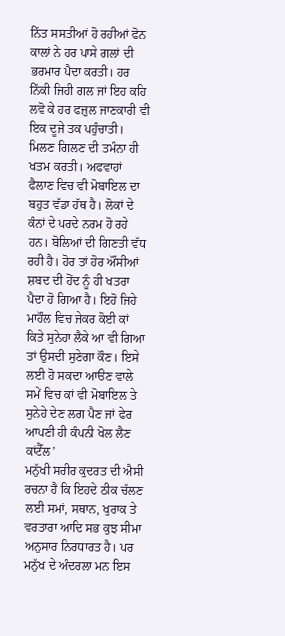ਨਿੱਤ ਸਸਤੀਆਂ ਹੋ ਰਹੀਆਂ ਫੋਨ ਕਾਲਾਂ ਨੇ ਹਰ ਪਾਸੇ ਗਲਾਂ ਦੀ ਭਰਮਾਰ ਪੈਦਾ ਕਰਤੀ। ਹਰ ਨਿੱਕੀ ਜਿਹੀ ਗਲ ਜਾਂ ਇਹ ਕਹਿ ਲਵੋ ਕੇ ਹਰ ਫਜ਼ੁਲ ਜਾਣਕਾਰੀ ਵੀ ਇਕ ਦੂਜੇ ਤਕ ਪਹੁੰਚਾਤੀ। ਮਿਲਣ ਗਿਲਣ ਦੀ ਤਮੰਨਾ ਹੀ ਖਤਮ ਕਰਤੀ। ਅਫਵਾਹਾਂ ਫੈਲਾਣ ਵਿਚ ਵੀ ਮੋਬਾਇਲ ਦਾ ਬਹੁਤ ਵੱਡਾ ਹੱਥ ਹੈ। ਲੋਕਾਂ ਦੇ ਕੰਨਾਂ ਦੇ ਪਰਦੇ ਨਰਮ ਹੋ ਰਹੇ ਹਨ। ਬੋਲਿਆਂ ਦੀ ਗਿਣਤੀ ਵੱਧ ਰਹੀ ਹੈ। ਹੋਰ ਤਾਂ ਹੋਰ ਔਂਸੀਆਂ ਸ਼ਬਦ ਦੀ ਹੋਂਦ ਨੂੰ ਹੀ ਖਤਰਾ ਪੈਦਾ ਹੋ ਗਿਆ ਹੈ। ਇਹੋ ਜਿਹੇ ਮਾਹੌਲ ਵਿਚ ਜੇਕਰ ਕੋਈ ਕਾਂ ਕਿਤੇ ਸੁਨੇਹਾ ਲੈਕੇ ਆ ਵੀ ਗਿਆ ਤਾਂ ਉਸਦੀ ਸੁਣੇਗਾ ਕੌਣ। ਇਸੇ ਲਈ ਹੋ ਸਕਦਾ ਆੳਣ ਵਾਲੇ ਸਮੇਂ ਵਿਚ ਕਾਂ ਵੀ ਮੋਬਾਇਲ ਤੇ ਸੁਨੇਹੇ ਦੇਣ ਲਗ ਪੈਣ ਜਾਂ ਫੇਰ ਆਪਣੀ ਹੀ ਕੰਪਨੀ ਖੋਲ ਲੈਣ ਕਾਂਟੈੱਲ’
ਮਨੁੱਖੀ ਸਰੀਰ ਕੁਦਰਤ ਦੀ ਐਸੀ ਰਚਨਾ ਹੈ ਕਿ ਇਹਦੇ ਠੀਕ ਚੱਲਣ ਲਈ ਸਮਾਂ, ਸਥਾਨ, ਖੁਰਾਕ ਤੇ ਵਰਤਾਰਾ ਆਦਿ ਸਭ ਕੁਝ ਸੀਮਾ ਅਨੁਸਾਰ ਨਿਰਧਾਰਤ ਹੈ। ਪਰ ਮਨੁੱਖ ਦੇ ਅੰਦਰਲਾ ਮਨ ਇਸ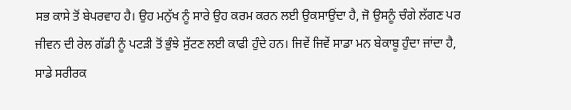ਸਭ ਕਾਸੇ ਤੋਂ ਬੇਪਰਵਾਹ ਹੈ। ਉਹ ਮਨੁੱਖ ਨੂੰ ਸਾਰੇ ਉਹ ਕਰਮ ਕਰਨ ਲਈ ਉਕਸਾਉਂਦਾ ਹੈ, ਜੋ ਉਸਨੂੰ ਚੰਗੇ ਲੱਗਣ ਪਰ ਜੀਵਨ ਦੀ ਰੇਲ ਗੱਡੀ ਨੂੰ ਪਟੜੀ ਤੋਂ ਭੁੰਝੇ ਸੁੱਟਣ ਲਈ ਕਾਫੀ ਹੁੰਦੇ ਹਨ। ਜਿਵੇਂ ਜਿਵੇਂ ਸਾਡਾ ਮਨ ਬੇਕਾਬੂ ਹੁੰਦਾ ਜਾਂਦਾ ਹੈ, ਸਾਡੇ ਸਰੀਰਕ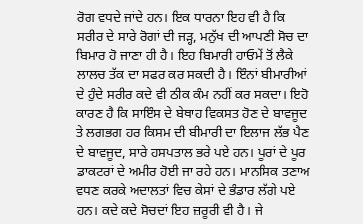ਰੋਗ ਵਧਦੇ ਜਾਂਦੇ ਹਨ। ਇਕ ਧਾਰਨਾ ਇਹ ਵੀ ਹੈ ਕਿ ਸਰੀਰ ਦੇ ਸਾਰੇ ਰੋਗਾਂ ਦੀ ਜੜ੍ਹ, ਮਨੁੱਖ ਦੀ ਆਪਣੀ ਸੋਚ ਦਾ ਬਿਮਾਰ ਹੋ ਜਾਣਾ ਹੀ ਹੈ। ਇਹ ਬਿਮਾਰੀ ਹਾਓਮੇਂ ਤੋਂ ਲੈਕੇ ਲਾਲਚ ਤੱਕ ਦਾ ਸਫਰ ਕਰ ਸਕਦੀ ਹੈ। ਇੰਨਾਂ ਬੀਮਾਰੀਆਂ ਦੇ ਹੁੰਦੇ ਸਰੀਰ ਕਦੇ ਵੀ ਠੀਕ ਕੰਮ ਨਹੀਂ ਕਰ ਸਕਦਾ। ਇਹੋ ਕਾਰਣ ਹੈ ਕਿ ਸਾਇੰਸ ਦੇ ਬੇਥਾਹ ਵਿਕਸਤ ਹੋਣ ਦੇ ਬਾਵਜੂਦ ਤੇ ਲਗਭਗ ਹਰ ਕਿਸਮ ਦੀ ਬੀਮਾਰੀ ਦਾ ਇਲਾਜ ਲੱਭ ਪੈਣ ਦੇ ਬਾਵਜੂਦ, ਸਾਰੇ ਹਸਪਤਾਲ ਭਰੇ ਪਏ ਹਨ। ਪੂਰਾਂ ਦੇ ਪੂਰ ਡਾਕਟਰਾਂ ਦੇ ਅਮੀਰ ਹੋਈ ਜਾ ਰਹੇ ਹਨ। ਮਾਨਸਿਕ ਤਣਾਅ ਵਧਣ ਕਰਕੇ ਅਦਾਲਤਾਂ ਵਿਚ ਕੇਸਾਂ ਦੇ ਭੰਡਾਰ ਲੱਗੇ ਪਏ ਹਨ। ਕਦੇ ਕਦੇ ਸੋਚਦਾਂ ਇਹ ਜ਼ਰੂਰੀ ਵੀ ਹੈ। ਜੇ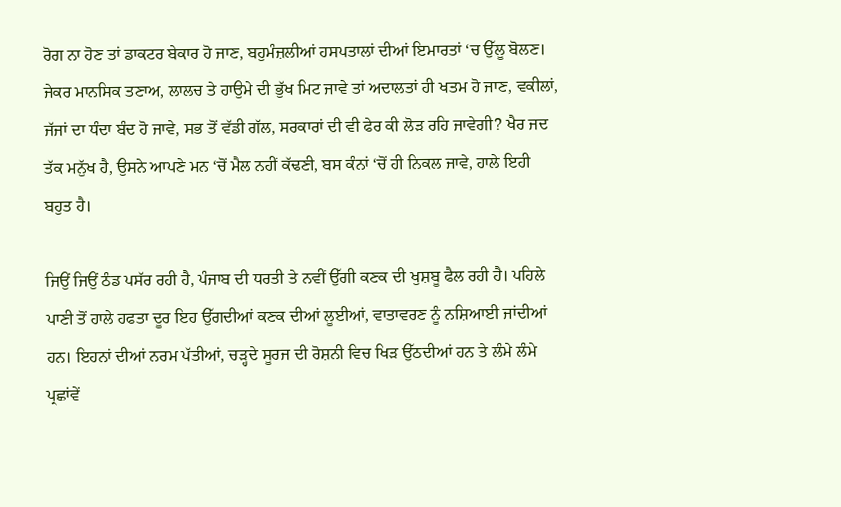ਰੋਗ ਨਾ ਹੋਣ ਤਾਂ ਡਾਕਟਰ ਬੇਕਾਰ ਹੋ ਜਾਣ, ਬਹੁਮੰਜ਼ਲੀਆਂ ਹਸਪਤਾਲਾਂ ਦੀਆਂ ਇਮਾਰਤਾਂ ‘ਚ ਉੱਲੂ ਬੋਲਣ। ਜੇਕਰ ਮਾਨਸਿਕ ਤਣਾਅ, ਲਾਲਚ ਤੇ ਹਾਉਮੇ ਦੀ ਭੁੱਖ ਮਿਟ ਜਾਵੇ ਤਾਂ ਅਦਾਲਤਾਂ ਹੀ ਖਤਮ ਹੋ ਜਾਣ, ਵਕੀਲਾਂ, ਜੱਜਾਂ ਦਾ ਧੰਦਾ ਬੰਦ ਹੋ ਜਾਵੇ, ਸਭ ਤੋਂ ਵੱਡੀ ਗੱਲ, ਸਰਕਾਰਾਂ ਦੀ ਵੀ ਫੇਰ ਕੀ ਲੋੜ ਰਹਿ ਜਾਵੇਗੀ? ਖੈਰ ਜਦ ਤੱਕ ਮਨੁੱਖ ਹੈ, ਉਸਨੇ ਆਪਣੇ ਮਨ ‘ਚੋਂ ਮੈਲ ਨਹੀਂ ਕੱਢਣੀ, ਬਸ ਕੰਨਾਂ ‘ਚੋਂ ਹੀ ਨਿਕਲ ਜਾਵੇ, ਹਾਲੇ ਇਹੀ ਬਹੁਤ ਹੈ।

ਜਿਉਂ ਜਿਉਂ ਠੰਡ ਪਸੱਰ ਰਹੀ ਹੈ, ਪੰਜਾਬ ਦੀ ਧਰਤੀ ਤੇ ਨਵੀਂ ਉੱਗੀ ਕਣਕ ਦੀ ਖੁਸ਼ਬੂ ਫੈਲ ਰਹੀ ਹੈ। ਪਹਿਲੇ ਪਾਣੀ ਤੋਂ ਹਾਲੇ ਹਫਤਾ ਦੂਰ ਇਹ ਉੱਗਦੀਆਂ ਕਣਕ ਦੀਆਂ ਲੂਈਆਂ, ਵਾਤਾਵਰਣ ਨੂੰ ਨਸ਼ਿਆਈ ਜਾਂਦੀਆਂ ਹਨ। ਇਹਨਾਂ ਦੀਆਂ ਨਰਮ ਪੱਤੀਆਂ, ਚੜ੍ਹਦੇ ਸੂਰਜ ਦੀ ਰੋਸ਼ਨੀ ਵਿਚ ਖਿੜ ਉੱਠਦੀਆਂ ਹਨ ਤੇ ਲੰਮੇ ਲੰਮੇ ਪ੍ਰਛਾਂਵੇਂ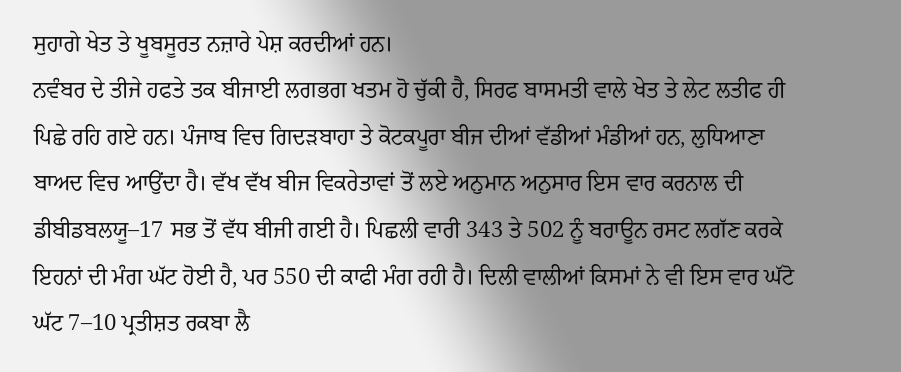ਸੁਹਾਗੇ ਖੇਤ ਤੇ ਖੂਬਸੂਰਤ ਨਜ਼ਾਰੇ ਪੇਸ਼ ਕਰਦੀਆਂ ਹਨ।
ਨਵੰਬਰ ਦੇ ਤੀਜੇ ਹਫਤੇ ਤਕ ਬੀਜਾਈ ਲਗਭਗ ਖਤਮ ਹੋ ਚੁੱਕੀ ਹੈ, ਸਿਰਫ ਬਾਸਮਤੀ ਵਾਲੇ ਖੇਤ ਤੇ ਲੇਟ ਲਤੀਫ ਹੀ ਪਿਛੇ ਰਹਿ ਗਏ ਹਨ। ਪੰਜਾਬ ਵਿਚ ਗਿਦੜਬਾਹਾ ਤੇ ਕੋਟਕਪੂਰਾ ਬੀਜ ਦੀਆਂ ਵੱਡੀਆਂ ਮੰਡੀਆਂ ਹਨ, ਲੁਧਿਆਣਾ ਬਾਅਦ ਵਿਚ ਆਉਂਦਾ ਹੈ। ਵੱਖ ਵੱਖ ਬੀਜ ਵਿਕਰੇਤਾਵਾਂ ਤੋਂ ਲਏ ਅਨੁਮਾਨ ਅਨੁਸਾਰ ਇਸ ਵਾਰ ਕਰਨਾਲ ਦੀ ਡੀਬੀਡਬਲਯੂ–17 ਸਭ ਤੋਂ ਵੱਧ ਬੀਜੀ ਗਈ ਹੈ। ਪਿਛਲੀ ਵਾਰੀ 343 ਤੇ 502 ਨੂੰ ਬਰਾਊਨ ਰਸਟ ਲਗੱਣ ਕਰਕੇ ਇਹਨਾਂ ਦੀ ਮੰਗ ਘੱਟ ਹੋਈ ਹੈ, ਪਰ 550 ਦੀ ਕਾਫੀ ਮੰਗ ਰਹੀ ਹੈ। ਦਿਲੀ ਵਾਲੀਆਂ ਕਿਸਮਾਂ ਨੇ ਵੀ ਇਸ ਵਾਰ ਘੱਟੋ ਘੱਟ 7–10 ਪ੍ਰਤੀਸ਼ਤ ਰਕਬਾ ਲੈ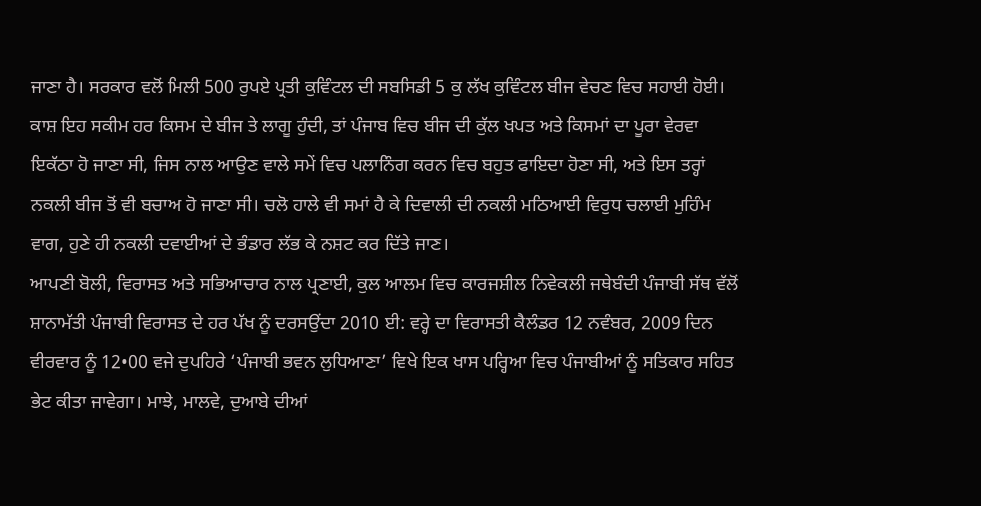ਜਾਣਾ ਹੈ। ਸਰਕਾਰ ਵਲੋਂ ਮਿਲੀ 500 ਰੁਪਏ ਪ੍ਰਤੀ ਕੁਵਿੰਟਲ ਦੀ ਸਬਸਿਡੀ 5 ਕੁ ਲੱਖ ਕੁਵਿੰਟਲ ਬੀਜ ਵੇਚਣ ਵਿਚ ਸਹਾਈ ਹੋਈ। ਕਾਸ਼ ਇਹ ਸਕੀਮ ਹਰ ਕਿਸਮ ਦੇ ਬੀਜ ਤੇ ਲਾਗੂ ਹੁੰਦੀ, ਤਾਂ ਪੰਜਾਬ ਵਿਚ ਬੀਜ ਦੀ ਕੁੱਲ ਖਪਤ ਅਤੇ ਕਿਸਮਾਂ ਦਾ ਪੂਰਾ ਵੇਰਵਾ ਇਕੱਠਾ ਹੋ ਜਾਣਾ ਸੀ, ਜਿਸ ਨਾਲ ਆਉਣ ਵਾਲੇ ਸਮੇਂ ਵਿਚ ਪਲਾਨਿੰਗ ਕਰਨ ਵਿਚ ਬਹੁਤ ਫਾਇਦਾ ਹੋਣਾ ਸੀ, ਅਤੇ ਇਸ ਤਰ੍ਹਾਂ ਨਕਲੀ ਬੀਜ ਤੋਂ ਵੀ ਬਚਾਅ ਹੋ ਜਾਣਾ ਸੀ। ਚਲੋ ਹਾਲੇ ਵੀ ਸਮਾਂ ਹੈ ਕੇ ਦਿਵਾਲੀ ਦੀ ਨਕਲੀ ਮਠਿਆਈ ਵਿਰੁਧ ਚਲਾਈ ਮੁਹਿੰਮ ਵਾਗ, ਹੁਣੇ ਹੀ ਨਕਲੀ ਦਵਾਈਆਂ ਦੇ ਭੰਡਾਰ ਲੱਭ ਕੇ ਨਸ਼ਟ ਕਰ ਦਿੱਤੇ ਜਾਣ।
ਆਪਣੀ ਬੋਲੀ, ਵਿਰਾਸਤ ਅਤੇ ਸਭਿਆਚਾਰ ਨਾਲ ਪ੍ਰਣਾਈ, ਕੁਲ ਆਲਮ ਵਿਚ ਕਾਰਜਸ਼ੀਲ ਨਿਵੇਕਲੀ ਜਥੇਬੰਦੀ ਪੰਜਾਬੀ ਸੱਥ ਵੱਲੋਂ ਸ਼ਾਨਾਮੱਤੀ ਪੰਜਾਬੀ ਵਿਰਾਸਤ ਦੇ ਹਰ ਪੱਖ ਨੂੰ ਦਰਸਉਂਦਾ 2010 ਈ: ਵਰ੍ਹੇ ਦਾ ਵਿਰਾਸਤੀ ਕੈਲੰਡਰ 12 ਨਵੰਬਰ, 2009 ਦਿਨ ਵੀਰਵਾਰ ਨੂੰ 12•00 ਵਜੇ ਦੁਪਹਿਰੇ ‘ਪੰਜਾਬੀ ਭਵਨ ਲੁਧਿਆਣਾ’ ਵਿਖੇ ਇਕ ਖਾਸ ਪਰ੍ਹਿਆ ਵਿਚ ਪੰਜਾਬੀਆਂ ਨੂੰ ਸਤਿਕਾਰ ਸਹਿਤ ਭੇਟ ਕੀਤਾ ਜਾਵੇਗਾ। ਮਾਝੇ, ਮਾਲਵੇ, ਦੁਆਬੇ ਦੀਆਂ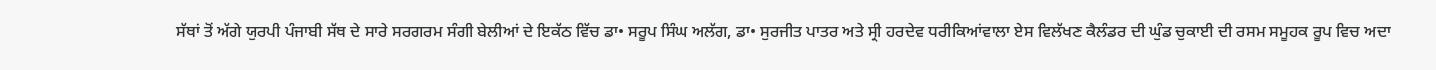ਸੱਥਾਂ ਤੋਂ ਅੱਗੇ ਯੁਰਪੀ ਪੰਜਾਬੀ ਸੱਥ ਦੇ ਸਾਰੇ ਸਰਗਰਮ ਸੰਗੀ ਬੇਲੀਆਂ ਦੇ ਇਕੱਠ ਵਿੱਚ ਡਾ• ਸਰੂਪ ਸਿੰਘ ਅਲੱਗ, ਡਾ• ਸੁਰਜੀਤ ਪਾਤਰ ਅਤੇ ਸ੍ਰੀ ਹਰਦੇਵ ਧਰੀਕਿਆਂਵਾਲਾ ਏਸ ਵਿਲੱਖਣ ਕੈਲੰਡਰ ਦੀ ਘੁੰਡ ਚੁਕਾਈ ਦੀ ਰਸਮ ਸਮੂਹਕ ਰੂਪ ਵਿਚ ਅਦਾ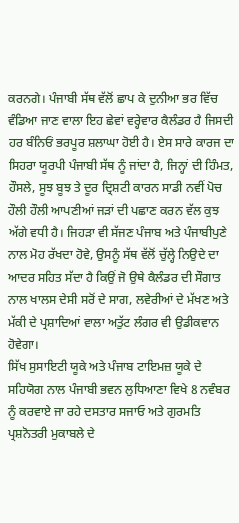ਕਰਨਗੇ। ਪੰਜਾਬੀ ਸੱਥ ਵੱਲੋਂ ਛਾਪ ਕੇ ਦੁਨੀਆ ਭਰ ਵਿੱਚ ਵੰਡਿਆ ਜਾਣ ਵਾਲਾ ਇਹ ਛੇਵਾਂ ਵਰ੍ਹੇਵਾਰ ਕੈਲੰਡਰ ਹੈ ਜਿਸਦੀ ਹਰ ਬੰਨਿਓਂ ਭਰਪੂਰ ਸ਼ਲਾਘਾ ਹੋਈ ਹੈ। ਏਸ ਸਾਰੇ ਕਾਰਜ ਦਾ ਸਿਹਰਾ ਯੂਰਪੀ ਪੰਜਾਬੀ ਸੱਥ ਨੂੰ ਜਾਂਦਾ ਹੈ, ਜਿਨ੍ਹਾਂ ਦੀ ਹਿੰਮਤ, ਹੌਸਲੇ, ਸੂਝ ਬੂਝ ਤੇ ਦੂਰ ਦ੍ਰਿਸ਼ਟੀ ਕਾਰਨ ਸਾਡੀ ਨਵੀਂ ਪੋਚ ਹੌਲੀ ਹੌਲੀ ਆਪਣੀਆਂ ਜੜਾਂ ਦੀ ਪਛਾਣ ਕਰਨ ਵੱਲ ਕੁਝ ਅੱਗੇ ਵਧੀ ਹੈ। ਜਿਹੜਾ ਵੀ ਸੱਜਣ ਪੰਜਾਬ ਅਤੇ ਪੰਜਾਬੀਪੁਣੇ ਨਾਲ ਮੋਹ ਰੱਖਦਾ ਹੋਵੇ, ਉਸਨੂੰ ਸੱਥ ਵੱਲੋਂ ਚੁੱਲ੍ਹੇ ਨਿਉਦੇ ਦਾ ਆਦਰ ਸਹਿਤ ਸੱਦਾ ਹੈ ਕਿਉਂ ਜੋ ਉਥੇ ਕੈਲੰਡਰ ਦੀ ਸੌਗਾਤ ਨਾਲ ਖਾਲਸ ਦੇਸੀ ਸਰੋਂ ਦੇ ਸਾਗ, ਲਵੇਰੀਆਂ ਦੇ ਮੱਖਣ ਅਤੇ ਮੱਕੀ ਦੇ ਪ੍ਰਸ਼ਾਦਿਆਂ ਵਾਲਾ ਅਤੁੱਟ ਲੰਗਰ ਵੀ ਉਡੀਕਵਾਨ ਹੋਵੇਗਾ।
ਸਿੱਖ ਸੁਸਾਇਟੀ ਯੂਕੇ ਅਤੇ ਪੰਜਾਬ ਟਾਇਮਜ਼ ਯੂਕੇ ਦੇ ਸਹਿਯੋਗ ਨਾਲ ਪੰਜਾਬੀ ਭਵਨ ਲੁਧਿਆਣਾ ਵਿਖੇ 8 ਨਵੰਬਰ ਨੂੰ ਕਰਵਾਏ ਜਾ ਰਹੇ ਦਸਤਾਰ ਸਜਾਓ ਅਤੇ ਗੁਰਮਤਿ ਪ੍ਰਸ਼ਨੋਤਰੀ ਮੁਕਾਬਲੇ ਦੇ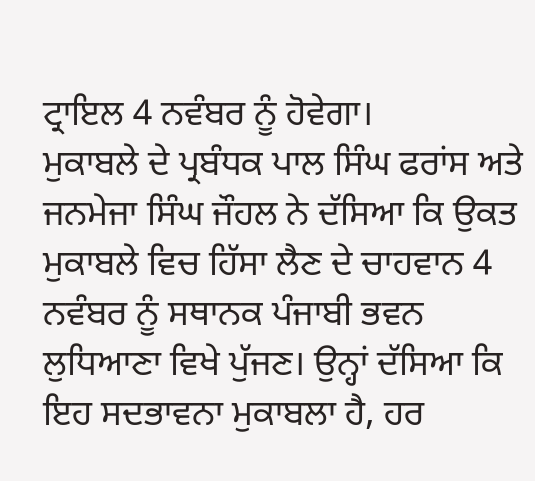ਟ੍ਰਾਇਲ 4 ਨਵੰਬਰ ਨੂੰ ਹੋਵੇਗਾ।
ਮੁਕਾਬਲੇ ਦੇ ਪ੍ਰਬੰਧਕ ਪਾਲ ਸਿੰਘ ਫਰਾਂਸ ਅਤੇ ਜਨਮੇਜਾ ਸਿੰਘ ਜੌਹਲ ਨੇ ਦੱਸਿਆ ਕਿ ਉਕਤ ਮੁਕਾਬਲੇ ਵਿਚ ਹਿੱਸਾ ਲੈਣ ਦੇ ਚਾਹਵਾਨ 4 ਨਵੰਬਰ ਨੂੰ ਸਥਾਨਕ ਪੰਜਾਬੀ ਭਵਨ ਲੁਧਿਆਣਾ ਵਿਖੇ ਪੁੱਜਣ। ਉਨ੍ਹਾਂ ਦੱਸਿਆ ਕਿ ਇਹ ਸਦਭਾਵਨਾ ਮੁਕਾਬਲਾ ਹੈ, ਹਰ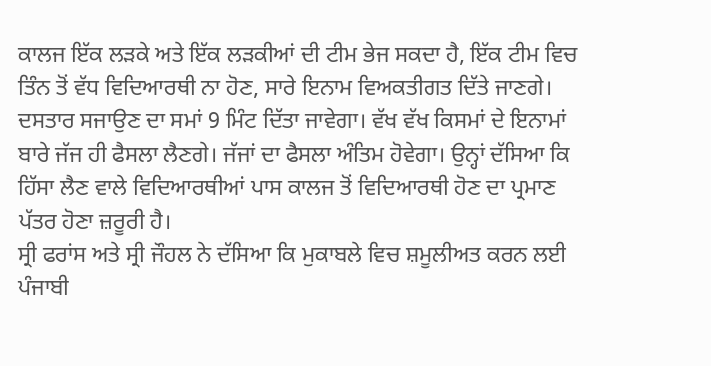ਕਾਲਜ ਇੱਕ ਲੜਕੇ ਅਤੇ ਇੱਕ ਲੜਕੀਆਂ ਦੀ ਟੀਮ ਭੇਜ ਸਕਦਾ ਹੈ, ਇੱਕ ਟੀਮ ਵਿਚ ਤਿੰਨ ਤੋਂ ਵੱਧ ਵਿਦਿਆਰਥੀ ਨਾ ਹੋਣ, ਸਾਰੇ ਇਨਾਮ ਵਿਅਕਤੀਗਤ ਦਿੱਤੇ ਜਾਣਗੇ। ਦਸਤਾਰ ਸਜਾਉਣ ਦਾ ਸਮਾਂ 9 ਮਿੰਟ ਦਿੱਤਾ ਜਾਵੇਗਾ। ਵੱਖ ਵੱਖ ਕਿਸਮਾਂ ਦੇ ਇਨਾਮਾਂ ਬਾਰੇ ਜੱਜ ਹੀ ਫੈਸਲਾ ਲੈਣਗੇ। ਜੱਜਾਂ ਦਾ ਫੈਸਲਾ ਅੰਤਿਮ ਹੋਵੇਗਾ। ਉਨ੍ਹਾਂ ਦੱਸਿਆ ਕਿ ਹਿੱਸਾ ਲੈਣ ਵਾਲੇ ਵਿਦਿਆਰਥੀਆਂ ਪਾਸ ਕਾਲਜ ਤੋਂ ਵਿਦਿਆਰਥੀ ਹੋਣ ਦਾ ਪ੍ਰਮਾਣ ਪੱਤਰ ਹੋਣਾ ਜ਼ਰੂਰੀ ਹੈ।
ਸ੍ਰੀ ਫਰਾਂਸ ਅਤੇ ਸ੍ਰੀ ਜੌਹਲ ਨੇ ਦੱਸਿਆ ਕਿ ਮੁਕਾਬਲੇ ਵਿਚ ਸ਼ਮੂਲੀਅਤ ਕਰਨ ਲਈ ਪੰਜਾਬੀ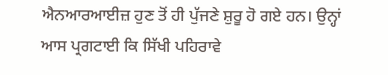ਐਨਆਰਆਈਜ਼ ਹੁਣ ਤੋਂ ਹੀ ਪੁੱਜਣੇ ਸ਼ੁਰੂ ਹੋ ਗਏ ਹਨ। ਉਨ੍ਹਾਂ ਆਸ ਪ੍ਰਗਟਾਈ ਕਿ ਸਿੱਖੀ ਪਹਿਰਾਵੇ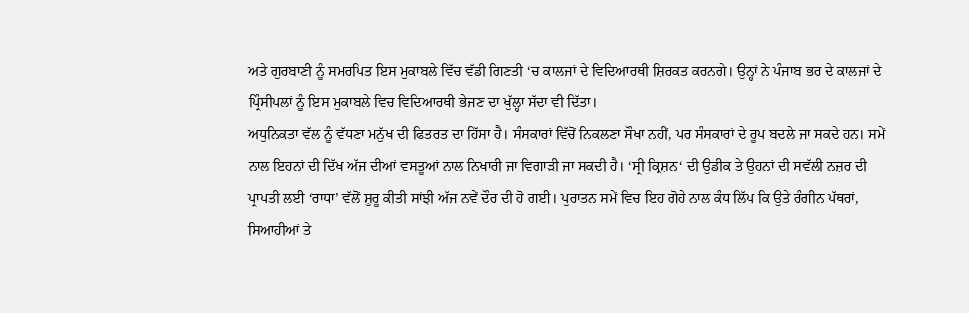ਅਤੇ ਗੁਰਬਾਣੀ ਨੂੰ ਸਮਰਪਿਤ ਇਸ ਮੁਕਾਬਲੇ ਵਿੱਚ ਵੱਡੀ ਗਿਣਤੀ ‘ਚ ਕਾਲਜਾਂ ਦੇ ਵਿਦਿਆਰਥੀ ਸ਼ਿਰਕਤ ਕਰਨਗੇ। ਉਨ੍ਹਾਂ ਨੇ ਪੰਜਾਬ ਭਰ ਦੇ ਕਾਲਜਾਂ ਦੇ ਪ੍ਰਿੰਸੀਪਲਾਂ ਨੂੰ ਇਸ ਮੁਕਾਬਲੇ ਵਿਚ ਵਿਦਿਆਰਥੀ ਭੇਜਣ ਦਾ ਖੁੱਲ੍ਹਾ ਸੱਦਾ ਵੀ ਦਿੱਤਾ।
ਅਧੁਨਿਕਤਾ ਵੱਲ ਨੂੰ ਵੱਧਣਾ ਮਨੁੱਖ ਦੀ ਫਿਤਰਤ ਦਾ ਹਿੱਸਾ ਹੈ। ਸੰਸਕਾਰਾਂ ਵਿੱਚੋਂ ਨਿਕਲਣਾ ਸੌਖਾ ਨਹੀਂ, ਪਰ ਸੰਸਕਾਰਾਂ ਦੇ ਰੂਪ ਬਦਲੇ ਜਾ ਸਕਦੇ ਹਨ। ਸਮੇਂ ਨਾਲ ਇਹਨਾਂ ਦੀ ਦਿੱਖ ਅੱਜ ਦੀਆਂ ਵਸਤੂਆਂ ਨਾਲ ਨਿਖਾਰੀ ਜਾ ਵਿਗਾੜੀ ਜਾ ਸਕਦੀ ਹੈ। ‘ਸ੍ਰੀ ਕ੍ਰਿਸ਼ਨ‘ ਦੀ ਉਡੀਕ ਤੇ ਉਹਨਾਂ ਦੀ ਸਵੱਲੀ ਨਜ਼ਰ ਦੀ ਪ੍ਰਾਪਤੀ ਲਈ ‘ਰਾਧਾ’ ਵੱਲੋਂ ਸ਼ੁਰੂ ਕੀਤੀ ਸਾਂਝੀ ਅੱਜ ਨਵੇਂ ਦੌਰ ਦੀ ਹੋ ਗਈ। ਪੁਰਾਤਨ ਸਮੇਂ ਵਿਚ ਇਹ ਗੋਹੇ ਨਾਲ ਕੰਧ ਲਿੱਪ ਕਿ ਉਤੇ ਰੰਗੀਨ ਪੱਥਰਾਂ, ਸਿਆਹੀਆਂ ਤੇ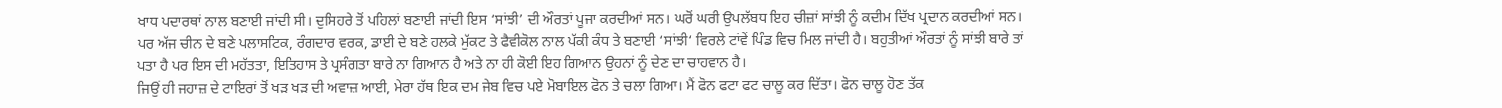ਖਾਧ ਪਦਾਰਥਾਂ ਨਾਲ ਬਣਾਈ ਜਾਂਦੀ ਸੀ। ਦੁਸਿਹਰੇ ਤੋਂ ਪਹਿਲਾਂ ਬਣਾਈ ਜਾਂਦੀ ਇਸ ‘ਸਾਂਝੀ’ ਦੀ ਔਰਤਾਂ ਪੂਜਾ ਕਰਦੀਆਂ ਸਨ। ਘਰੋਂ ਘਰੀ ਉਪਲੱਬਧ ਇਹ ਚੀਜ਼ਾਂ ਸਾਂਝੀ ਨੂੰ ਕਦੀਮ ਦਿੱਖ ਪ੍ਰਦਾਨ ਕਰਦੀਆਂ ਸਨ। ਪਰ ਅੱਜ ਚੀਨ ਦੇ ਬਣੇ ਪਲਾਸਟਿਕ, ਰੰਗਦਾਰ ਵਰਕ, ਡਾਈ ਦੇ ਬਣੇ ਹਲਕੇ ਮੁੱਕਟ ਤੇ ਫੈਵੀਕੋਲ ਨਾਲ ਪੱਕੀ ਕੰਧ ਤੇ ਬਣਾਈ ‘ਸਾਂਝੀ‘ ਵਿਰਲੇ ਟਾਂਵੇਂ ਪਿੰਡ ਵਿਚ ਮਿਲ ਜਾਂਦੀ ਹੈ। ਬਹੁਤੀਆਂ ਔਰਤਾਂ ਨੂੰ ਸਾਂਝੀ ਬਾਰੇ ਤਾਂ ਪਤਾ ਹੈ ਪਰ ਇਸ ਦੀ ਮਹੱਤਤਾ, ਇਤਿਹਾਸ ਤੇ ਪ੍ਰਸੰਗਤਾ ਬਾਰੇ ਨਾ ਗਿਆਨ ਹੈ ਅਤੇ ਨਾ ਹੀ ਕੋਈ ਇਹ ਗਿਆਨ ਉਹਨਾਂ ਨੂੰ ਦੇਣ ਦਾ ਚਾਹਵਾਨ ਹੈ।
ਜਿਉਂ ਹੀ ਜਹਾਜ਼ ਦੇ ਟਾਇਰਾਂ ਤੋਂ ਖੜ ਖੜ ਦੀ ਅਵਾਜ਼ ਆਈ, ਮੇਰਾ ਹੱਥ ਇਕ ਦਮ ਜੇਬ ਵਿਚ ਪਏ ਮੋਬਾਇਲ ਫੋਨ ਤੇ ਚਲਾ ਗਿਆ। ਮੈਂ ਫੋਨ ਫਟਾ ਫਟ ਚਾਲੂ ਕਰ ਦਿੱਤਾ। ਫੋਨ ਚਾਲੂ ਹੋਣ ਤੱਕ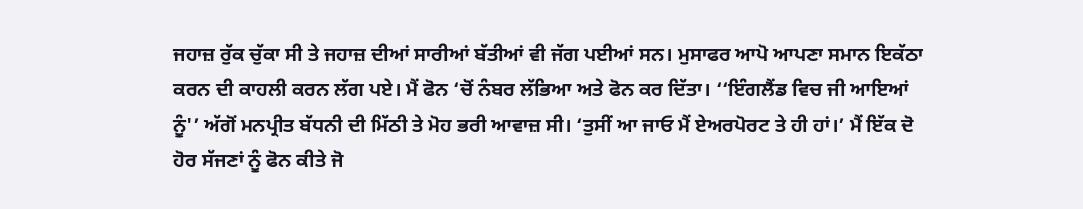ਜਹਾਜ਼ ਰੁੱਕ ਚੁੱਕਾ ਸੀ ਤੇ ਜਹਾਜ਼ ਦੀਆਂ ਸਾਰੀਆਂ ਬੱਤੀਆਂ ਵੀ ਜੱਗ ਪਈਆਂ ਸਨ। ਮੁਸਾਫਰ ਆਪੋ ਆਪਣਾ ਸਮਾਨ ਇਕੱਠਾ ਕਰਨ ਦੀ ਕਾਹਲੀ ਕਰਨ ਲੱਗ ਪਏ। ਮੈਂ ਫੋਨ ‘ਚੋਂ ਨੰਬਰ ਲੱਭਿਆ ਅਤੇ ਫੋਨ ਕਰ ਦਿੱਤਾ। ‘‘ਇੰਗਲੈਂਡ ਵਿਚ ਜੀ ਆਇਆਂ ਨੂੰ'’ ਅੱਗੋਂ ਮਨਪ੍ਰੀਤ ਬੱਧਨੀ ਦੀ ਮਿੱਠੀ ਤੇ ਮੋਹ ਭਰੀ ਆਵਾਜ਼ ਸੀ। ‘ਤੁਸੀਂ ਆ ਜਾਓ ਮੈਂ ਏਅਰਪੋਰਟ ਤੇ ਹੀ ਹਾਂ।’ ਮੈਂ ਇੱਕ ਦੋ ਹੋਰ ਸੱਜਣਾਂ ਨੂੰ ਫੋਨ ਕੀਤੇ ਜੋ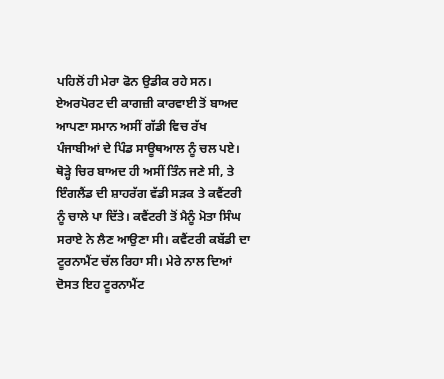ਪਹਿਲੋਂ ਹੀ ਮੇਰਾ ਫੋਨ ਉਡੀਕ ਰਹੇ ਸਨ। ਏਅਰਪੋਰਟ ਦੀ ਕਾਗਜ਼ੀ ਕਾਰਵਾਈ ਤੋਂ ਬਾਅਦ ਆਪਣਾ ਸਮਾਨ ਅਸੀਂ ਗੱਡੀ ਵਿਚ ਰੱਖ ਪੰਜਾਬੀਆਂ ਦੇ ਪਿੰਡ ਸਾਊਥਆਲ ਨੂੰ ਚਲ ਪਏ। ਥੋੜ੍ਹੇ ਚਿਰ ਬਾਅਦ ਹੀ ਅਸੀਂ ਤਿੰਨ ਜਣੇ ਸੀ, ਤੇ ਇੰਗਲੈਂਡ ਦੀ ਸ਼ਾਹਰੱਗ ਵੱਡੀ ਸੜਕ ਤੇ ਕਵੈਂਟਰੀ ਨੂੰ ਚਾਲੇ ਪਾ ਦਿੱਤੇ। ਕਵੈਂਟਰੀ ਤੋਂ ਮੈਨੂੰ ਮੋਤਾ ਸਿੰਘ ਸਰਾਏ ਨੇ ਲੈਣ ਆਉਣਾ ਸੀ। ਕਵੈਂਟਰੀ ਕਬੱਡੀ ਦਾ ਟੂਰਨਾਮੈਂਟ ਚੱਲ ਰਿਹਾ ਸੀ। ਮੇਰੇ ਨਾਲ ਦਿਆਂ ਦੋਸਤ ਇਹ ਟੂਰਨਾਮੈਂਟ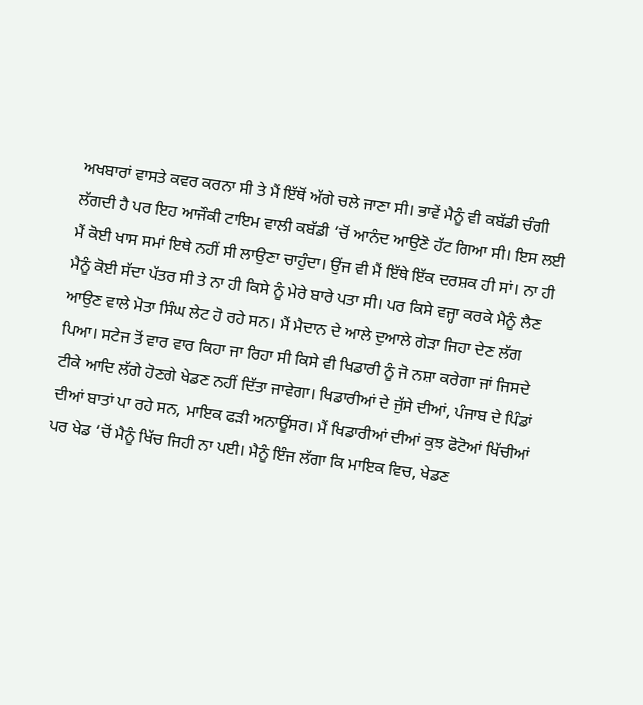ਅਖਬਾਰਾਂ ਵਾਸਤੇ ਕਵਰ ਕਰਨਾ ਸੀ ਤੇ ਮੈਂ ਇੱਥੋਂ ਅੱਗੇ ਚਲੇ ਜਾਣਾ ਸੀ। ਭਾਵੇਂ ਮੈਨੂੰ ਵੀ ਕਬੱਡੀ ਚੰਗੀ ਲੱਗਦੀ ਹੈ ਪਰ ਇਹ ਆਜੌਕੀ ਟਾਇਮ ਵਾਲੀ ਕਬੱਡੀ ‘ਚੋਂ ਆਨੰਦ ਆਉਣੋ ਹੱਟ ਗਿਆ ਸੀ। ਇਸ ਲਈ ਮੈਂ ਕੋਈ ਖਾਸ ਸਮਾਂ ਇਥੇ ਨਹੀਂ ਸੀ ਲਾਉਣਾ ਚਾਹੁੰਦਾ। ਉਂਜ ਵੀ ਮੈਂ ਇੱਥੇ ਇੱਕ ਦਰਸ਼ਕ ਹੀ ਸਾਂ। ਨਾ ਹੀ ਮੈਨੂੰ ਕੋਈ ਸੱਦਾ ਪੱਤਰ ਸੀ ਤੇ ਨਾ ਹੀ ਕਿਸੇ ਨੂੰ ਮੇਰੇ ਬਾਰੇ ਪਤਾ ਸੀ। ਪਰ ਕਿਸੇ ਵਜ੍ਹਾ ਕਰਕੇ ਮੈਨੂੰ ਲੈਣ ਆਉਣ ਵਾਲੇ ਮੋਤਾ ਸਿੰਘ ਲੇਟ ਹੋ ਰਹੇ ਸਨ। ਮੈਂ ਮੈਦਾਨ ਦੇ ਆਲੇ ਦੁਆਲੇ ਗੇੜਾ ਜਿਹਾ ਦੇਣ ਲੱਗ ਪਿਆ। ਸਟੇਜ ਤੋਂ ਵਾਰ ਵਾਰ ਕਿਹਾ ਜਾ ਰਿਹਾ ਸੀ ਕਿਸੇ ਵੀ ਖਿਡਾਰੀ ਨੂੰ ਜੋ ਨਸ਼ਾ ਕਰੇਗਾ ਜਾਂ ਜਿਸਦੇ ਟੀਕੇ ਆਦਿ ਲੱਗੇ ਹੋਣਗੇ ਖੇਡਣ ਨਹੀਂ ਦਿੱਤਾ ਜਾਵੇਗਾ। ਖਿਡਾਰੀਆਂ ਦੇ ਜੁੱਸੇ ਦੀਆਂ, ਪੰਜਾਬ ਦੇ ਪਿੰਡਾਂ ਦੀਆਂ ਬਾਤਾਂ ਪਾ ਰਹੇ ਸਨ, ਮਾਇਕ ਫੜੀ ਅਨਾਊਂਸਰ। ਮੈਂ ਖਿਡਾਰੀਆਂ ਦੀਆਂ ਕੁਝ ਫੋਟੋਆਂ ਖਿੱਚੀਆਂ ਪਰ ਖੇਡ ‘ਚੋਂ ਮੈਨੂੰ ਖਿੱਚ ਜਿਹੀ ਨਾ ਪਈ। ਮੈਨੂੰ ਇੰਜ ਲੱਗਾ ਕਿ ਮਾਇਕ ਵਿਚ, ਖੇਡਣ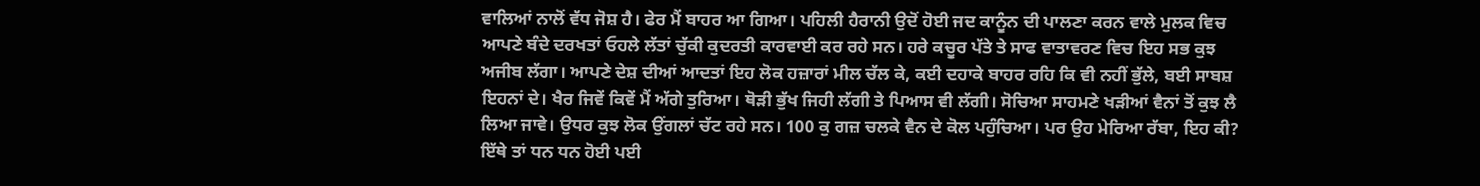ਵਾਲਿਆਂ ਨਾਲੋਂ ਵੱਧ ਜੋਸ਼ ਹੈ। ਫੇਰ ਮੈਂ ਬਾਹਰ ਆ ਗਿਆ। ਪਹਿਲੀ ਹੈਰਾਨੀ ਉਦੋਂ ਹੋਈ ਜਦ ਕਾਨੂੰਨ ਦੀ ਪਾਲਣਾ ਕਰਨ ਵਾਲੇ ਮੁਲਕ ਵਿਚ ਆਪਣੇ ਬੰਦੇ ਦਰਖਤਾਂ ਓਹਲੇ ਲੱਤਾਂ ਚੁੱਕੀ ਕੁਦਰਤੀ ਕਾਰਵਾਈ ਕਰ ਰਹੇ ਸਨ। ਹਰੇ ਕਚੂਰ ਪੱਤੇ ਤੇ ਸਾਫ ਵਾਤਾਵਰਣ ਵਿਚ ਇਹ ਸਭ ਕੁਝ ਅਜੀਬ ਲੱਗਾ। ਆਪਣੇ ਦੇਸ਼ ਦੀਆਂ ਆਦਤਾਂ ਇਹ ਲੋਕ ਹਜ਼ਾਰਾਂ ਮੀਲ ਚੱਲ ਕੇ, ਕਈ ਦਹਾਕੇ ਬਾਹਰ ਰਹਿ ਕਿ ਵੀ ਨਹੀਂ ਭੁੱਲੇ, ਬਈ ਸਾਬਸ਼ ਇਹਨਾਂ ਦੇ। ਖੈਰ ਜਿਵੇਂ ਕਿਵੇਂ ਮੈਂ ਅੱਗੇ ਤੁਰਿਆ। ਥੋੜੀ ਭੁੱਖ ਜਿਹੀ ਲੱਗੀ ਤੇ ਪਿਆਸ ਵੀ ਲੱਗੀ। ਸੋਚਿਆ ਸਾਹਮਣੇ ਖੜੀਆਂ ਵੈਨਾਂ ਤੋਂ ਕੁਝ ਲੈ ਲਿਆ ਜਾਵੇ। ਉਧਰ ਕੁਝ ਲੋਕ ਉਂਗਲਾਂ ਚੱਟ ਰਹੇ ਸਨ। 100 ਕੁ ਗਜ਼ ਚਲਕੇ ਵੈਨ ਦੇ ਕੋਲ ਪਹੁੰਚਿਆ। ਪਰ ਉਹ ਮੇਰਿਆ ਰੱਬਾ, ਇਹ ਕੀ? ਇੱਥੇ ਤਾਂ ਧਨ ਧਨ ਹੋਈ ਪਈ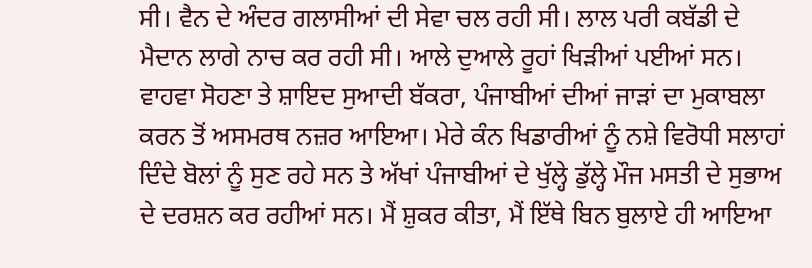ਸੀ। ਵੈਨ ਦੇ ਅੰਦਰ ਗਲਾਸੀਆਂ ਦੀ ਸੇਵਾ ਚਲ ਰਹੀ ਸੀ। ਲਾਲ ਪਰੀ ਕਬੱਡੀ ਦੇ ਮੈਦਾਨ ਲਾਗੇ ਨਾਚ ਕਰ ਰਹੀ ਸੀ। ਆਲੇ ਦੁਆਲੇ ਰੂਹਾਂ ਖਿੜੀਆਂ ਪਈਆਂ ਸਨ। ਵਾਹਵਾ ਸੋਹਣਾ ਤੇ ਸ਼ਾਇਦ ਸੁਆਦੀ ਬੱਕਰਾ, ਪੰਜਾਬੀਆਂ ਦੀਆਂ ਜਾੜਾਂ ਦਾ ਮੁਕਾਬਲਾ ਕਰਨ ਤੋਂ ਅਸਮਰਥ ਨਜ਼ਰ ਆਇਆ। ਮੇਰੇ ਕੰਨ ਖਿਡਾਰੀਆਂ ਨੂੰ ਨਸ਼ੇ ਵਿਰੋਧੀ ਸਲਾਹਾਂ ਦਿੰਦੇ ਬੋਲਾਂ ਨੂੰ ਸੁਣ ਰਹੇ ਸਨ ਤੇ ਅੱਖਾਂ ਪੰਜਾਬੀਆਂ ਦੇ ਖੁੱਲ੍ਹੇ ਡੁੱਲ੍ਹੇ ਮੌਜ ਮਸਤੀ ਦੇ ਸੁਭਾਅ ਦੇ ਦਰਸ਼ਨ ਕਰ ਰਹੀਆਂ ਸਨ। ਮੈਂ ਸ਼ੁਕਰ ਕੀਤਾ, ਮੈਂ ਇੱਥੇ ਬਿਨ ਬੁਲਾਏ ਹੀ ਆਇਆ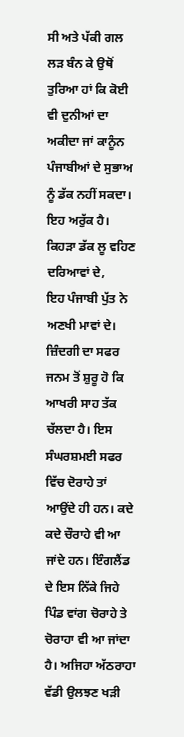ਸੀ ਅਤੇ ਪੱਕੀ ਗਲ ਲੜ ਬੰਨ ਕੇ ਉਥੋਂ ਤੁਰਿਆ ਹਾਂ ਕਿ ਕੋਈ ਵੀ ਦੁਨੀਆਂ ਦਾ ਅਕੀਦਾ ਜਾਂ ਕਾਨੂੰਨ ਪੰਜਾਬੀਆਂ ਦੇ ਸੁਭਾਅ ਨੂੰ ਡੱਕ ਨਹੀਂ ਸਕਦਾ। ਇਹ ਅਰੁੱਕ ਹੈ।
ਕਿਹੜਾ ਡੱਕ ਲੂ ਵਹਿਣ ਦਰਿਆਵਾਂ ਦੇ,
ਇਹ ਪੰਜਾਬੀ ਪੁੱਤ ਨੇ ਅਣਖੀ ਮਾਵਾਂ ਦੇ।
ਜ਼ਿੰਦਗੀ ਦਾ ਸਫਰ ਜਨਮ ਤੋਂ ਸ਼ੁਰੂ ਹੋ ਕਿ ਆਖਰੀ ਸਾਹ ਤੱਕ ਚੱਲਦਾ ਹੈ। ਇਸ ਸੰਘਰਸ਼ਮਈ ਸਫਰ ਵਿੱਚ ਦੋਰਾਹੇ ਤਾਂ ਆਉਂਦੇ ਹੀ ਹਨ। ਕਦੇ ਕਦੇ ਚੌਰਾਹੇ ਵੀ ਆ ਜਾਂਦੇ ਹਨ। ਇੰਗਲੈਂਡ ਦੇ ਇਸ ਨਿੱਕੇ ਜਿਹੇ ਪਿੰਡ ਵਾਂਗ ਚੋਰਾਹੇ ਤੇ ਚੋਰਾਹਾ ਵੀ ਆ ਜਾਂਦਾ ਹੈ। ਅਜਿਹਾ ਅੱਠਰਾਹਾ ਵੱਡੀ ਉਲਝਣ ਖੜੀ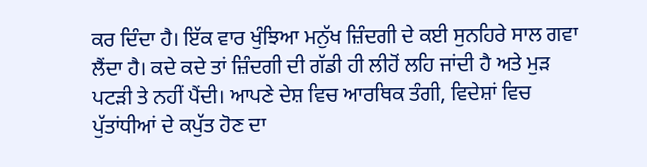ਕਰ ਦਿੰਦਾ ਹੈ। ਇੱਕ ਵਾਰ ਖੁੰਝਿਆ ਮਨੁੱਖ ਜ਼ਿੰਦਗੀ ਦੇ ਕਈ ਸੁਨਹਿਰੇ ਸਾਲ ਗਵਾ ਲੈਂਦਾ ਹੈ। ਕਦੇ ਕਦੇ ਤਾਂ ਜ਼ਿੰਦਗੀ ਦੀ ਗੱਡੀ ਹੀ ਲੀਹੋਂ ਲਹਿ ਜਾਂਦੀ ਹੈ ਅਤੇ ਮੁੜ ਪਟੜੀ ਤੇ ਨਹੀਂ ਪੈਂਦੀ। ਆਪਣੇ ਦੇਸ਼ ਵਿਚ ਆਰਥਿਕ ਤੰਗੀ, ਵਿਦੇਸ਼ਾਂ ਵਿਚ ਪੁੱਤਾਂਧੀਆਂ ਦੇ ਕਪੁੱਤ ਹੋਣ ਦਾ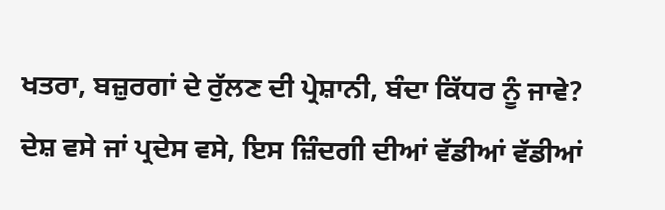ਖਤਰਾ, ਬਜ਼ੁਰਗਾਂ ਦੇ ਰੁੱਲਣ ਦੀ ਪ੍ਰੇਸ਼ਾਨੀ, ਬੰਦਾ ਕਿੱਧਰ ਨੂੰ ਜਾਵੇ? ਦੇਸ਼ ਵਸੇ ਜਾਂ ਪ੍ਰਦੇਸ ਵਸੇ, ਇਸ ਜ਼ਿੰਦਗੀ ਦੀਆਂ ਵੱਡੀਆਂ ਵੱਡੀਆਂ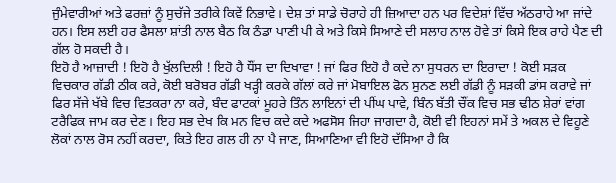ਜੁੰਮੇਵਾਰੀਆਂ ਅਤੇ ਫਰਜ਼ਾਂ ਨੂੰ ਸੁਚੱਜੇ ਤਰੀਕੇ ਕਿਵੇਂ ਨਿਭਾਵੇ। ਦੇਸ਼ ਤਾਂ ਸਾਡੇ ਚੋਰਾਹੇ ਹੀ ਜ਼ਿਆਦਾ ਹਨ ਪਰ ਵਿਦੇਸ਼ਾਂ ਵਿੱਚ ਅੱਠਰਾਹੇ ਆ ਜਾਂਦੇ ਹਨ। ਇਸ ਲਈ ਹਰ ਫੈਸਲਾ ਸ਼ਾਂਤੀ ਨਾਲ ਬੈਠ ਕਿ ਠੰਡਾ ਪਾਣੀ ਪੀ ਕੇ ਅਤੇ ਕਿਸੇ ਸਿਆਣੇ ਦੀ ਸਲਾਹ ਨਾਲ ਹੋਵੇ ਤਾਂ ਕਿਸੇ ਇਕ ਰਾਹੇ ਪੈਣ ਦੀ ਗੱਲ ਹੋ ਸਕਦੀ ਹੈ।
ਇਹੋ ਹੈ ਆਜ਼ਾਦੀ ! ਇਹੋ ਹੈ ਖੁੱਲਦਿਲੀ ! ਇਹੋ ਹੈ ਧੌਂਸ ਦਾ ਦਿਖਾਵਾ ! ਜਾਂ ਫਿਰ ਇਹੋ ਹੈ ਕਦੇ ਨਾ ਸੁਧਰਨ ਦਾ ਇਰਾਦਾ ! ਕੋਈ ਸੜਕ ਵਿਚਕਾਰ ਗੱਡੀ ਠੀਕ ਕਰੇ, ਕੋਈ ਬਰੋਬਰ ਗੱਡੀ ਖੜ੍ਹੀ ਕਰਕੇ ਗੱਲਾਂ ਕਰੇ ਜਾਂ ਮੋਬਾਇਲ ਫੋਨ ਸੁਨਣ ਲਈ ਗੱਡੀ ਨੂੰ ਸੜਕੀ ਡਾਂਸ ਕਰਾਵੇ ਜਾਂ ਫਿਰ ਸੱਜੇ ਖੱਬੇ ਵਿਚ ਵਿਤਕਰਾ ਨਾ ਕਰੇ, ਬੰਦ ਫਾਟਕਾਂ ਮੂਹਰੇ ਤਿੰਨ ਲਾਇਨਾਂ ਦੀ ਪੀਂਘ ਪਾਵੇ, ਬਿੰਨ ਬੱਤੀ ਚੌਂਕ ਵਿਚ ਸਭ ਢੀਠ ਸ਼ੇਰਾਂ ਵਾਂਗ ਟਰੈਫਿਕ ਜਾਮ ਕਰ ਦੇਣ। ਇਹ ਸਭ ਦੇਖ ਕਿ ਮਨ ਵਿਚ ਕਦੇ ਕਦੇ ਅਫਸੋਸ ਜਿਹਾ ਜਾਗਦਾ ਹੈ, ਕੋਈ ਵੀ ਇਹਨਾਂ ਸਮੇਂ ਤੇ ਅਕਲ ਦੇ ਵਿਹੂਣੇ ਲੋਕਾਂ ਨਾਲ ਰੋਸ ਨਹੀਂ ਕਰਦਾ, ਕਿਤੇ ਇਹ ਗਲ ਹੀ ਨਾ ਪੈ ਜਾਣ, ਸਿਆਣਿਆ ਵੀ ਇਹੋ ਦੱਸਿਆ ਹੈ ਕਿ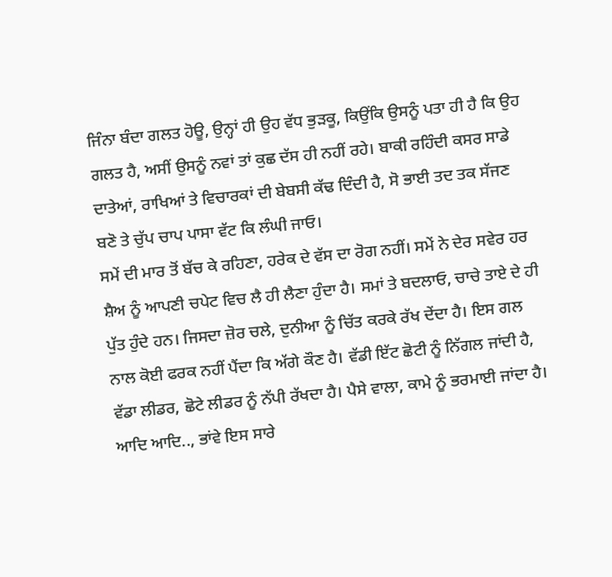ਜਿੰਨਾ ਬੰਦਾ ਗਲਤ ਹੋਊ, ਉਨ੍ਹਾਂ ਹੀ ਉਹ ਵੱਧ ਭੁੜਕੂ, ਕਿਉਂਕਿ ਉਸਨੂੰ ਪਤਾ ਹੀ ਹੈ ਕਿ ਉਹ ਗਲਤ ਹੈ, ਅਸੀਂ ਉਸਨੂੰ ਨਵਾਂ ਤਾਂ ਕੁਛ ਦੱਸ ਹੀ ਨਹੀਂ ਰਹੇ। ਬਾਕੀ ਰਹਿੰਦੀ ਕਸਰ ਸਾਡੇ ਦਾਤੇਆਂ, ਰਾਖਿਆਂ ਤੇ ਵਿਚਾਰਕਾਂ ਦੀ ਬੇਬਸੀ ਕੱਢ ਦਿੰਦੀ ਹੈ, ਸੋ ਭਾਈ ਤਦ ਤਕ ਸੱਜਣ ਬਣੋ ਤੇ ਚੁੱਪ ਚਾਪ ਪਾਸਾ ਵੱਟ ਕਿ ਲੰਘੀ ਜਾਓ।
ਸਮੇਂ ਦੀ ਮਾਰ ਤੋਂ ਬੱਚ ਕੇ ਰਹਿਣਾ, ਹਰੇਕ ਦੇ ਵੱਸ ਦਾ ਰੋਗ ਨਹੀਂ। ਸਮੇਂ ਨੇ ਦੇਰ ਸਵੇਰ ਹਰ ਸ਼ੈਅ ਨੂੰ ਆਪਣੀ ਚਪੇਟ ਵਿਚ ਲੈ ਹੀ ਲੈਣਾ ਹੁੰਦਾ ਹੈ। ਸਮਾਂ ਤੇ ਬਦਲਾਓ, ਚਾਚੇ ਤਾਏ ਦੇ ਹੀ ਪੁੱਤ ਹੁੰਦੇ ਹਨ। ਜਿਸਦਾ ਜ਼ੋਰ ਚਲੇ, ਦੁਨੀਆ ਨੂੰ ਚਿੱਤ ਕਰਕੇ ਰੱਖ ਦੇਂਦਾ ਹੈ। ਇਸ ਗਲ ਨਾਲ ਕੋਈ ਫਰਕ ਨਹੀਂ ਪੈਂਦਾ ਕਿ ਅੱਗੇ ਕੌਣ ਹੈ। ਵੱਡੀ ਇੱਟ ਛੋਟੀ ਨੂੰ ਨਿੱਗਲ ਜਾਂਦੀ ਹੈ, ਵੱਡਾ ਲੀਡਰ, ਛੋਟੇ ਲੀਡਰ ਨੂੰ ਨੱਪੀ ਰੱਖਦਾ ਹੈ। ਪੈਸੇ ਵਾਲਾ, ਕਾਮੇ ਨੂੰ ਭਰਮਾਈ ਜਾਂਦਾ ਹੈ। ਆਦਿ ਆਦਿ.., ਭਾਂਵੇ ਇਸ ਸਾਰੇ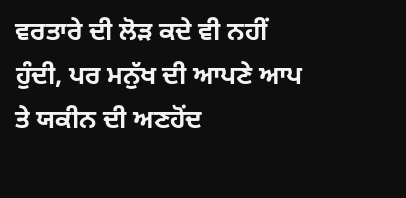ਵਰਤਾਰੇ ਦੀ ਲੋੜ ਕਦੇ ਵੀ ਨਹੀਂ ਹੁੰਦੀ, ਪਰ ਮਨੁੱਖ ਦੀ ਆਪਣੇ ਆਪ ਤੇ ਯਕੀਨ ਦੀ ਅਣਹੋਂਦ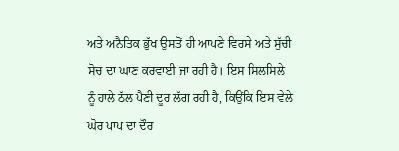ਅਤੇ ਅਨੈਤਿਕ ਭੁੱਖ ਉਸਤੋਂ ਹੀ ਆਪਣੇ ਵਿਰਸੇ ਅਤੇ ਸੁੱਚੀ ਸੋਚ ਦਾ ਘਾਣ ਕਰਵਾਈ ਜਾ ਰਹੀ ਹੈ। ਇਸ ਸਿਲਸਿਲੇ ਨੂੰ ਹਾਲੇ ਠੱਲ ਪੈਣੀ ਦੂਰ ਲੱਗ ਰਹੀ ਹੈ, ਕਿਉਂਕਿ ਇਸ ਵੇਲੇ ਘੋਰ ਪਾਪ ਦਾ ਦੌਰ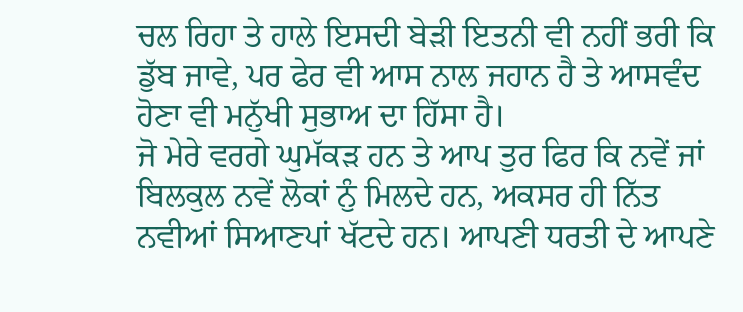ਚਲ ਰਿਹਾ ਤੇ ਹਾਲੇ ਇਸਦੀ ਬੇੜੀ ਇਤਨੀ ਵੀ ਨਹੀਂ ਭਰੀ ਕਿ ਡੁੱਬ ਜਾਵੇ, ਪਰ ਫੇਰ ਵੀ ਆਸ ਨਾਲ ਜਹਾਨ ਹੈ ਤੇ ਆਸਵੰਦ ਹੋਣਾ ਵੀ ਮਨੁੱਖੀ ਸੁਭਾਅ ਦਾ ਹਿੱਸਾ ਹੈ।
ਜੋ ਮੇਰੇ ਵਰਗੇ ਘੁਮੱਕੜ ਹਨ ਤੇ ਆਪ ਤੁਰ ਫਿਰ ਕਿ ਨਵੇਂ ਜਾਂ ਬਿਲਕੁਲ ਨਵੇਂ ਲੋਕਾਂ ਨੁੰ ਮਿਲਦੇ ਹਨ, ਅਕਸਰ ਹੀ ਨਿੱਤ ਨਵੀਆਂ ਸਿਆਣਪਾਂ ਖੱਟਦੇ ਹਨ। ਆਪਣੀ ਧਰਤੀ ਦੇ ਆਪਣੇ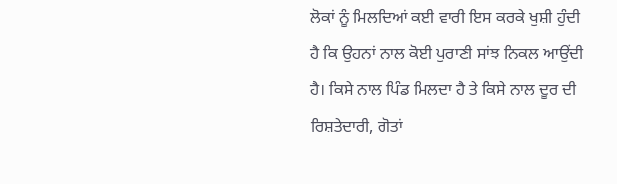ਲੋਕਾਂ ਨੂੰ ਮਿਲਦਿਆਂ ਕਈ ਵਾਰੀ ਇਸ ਕਰਕੇ ਖੁਸ਼ੀ ਹੁੰਦੀ ਹੈ ਕਿ ਉਹਨਾਂ ਨਾਲ ਕੋਈ ਪੁਰਾਣੀ ਸਾਂਝ ਨਿਕਲ ਆਉਂਦੀ ਹੈ। ਕਿਸੇ ਨਾਲ ਪਿੰਡ ਮਿਲਦਾ ਹੈ ਤੇ ਕਿਸੇ ਨਾਲ ਦੂਰ ਦੀ ਰਿਸ਼ਤੇਦਾਰੀ, ਗੋਤਾਂ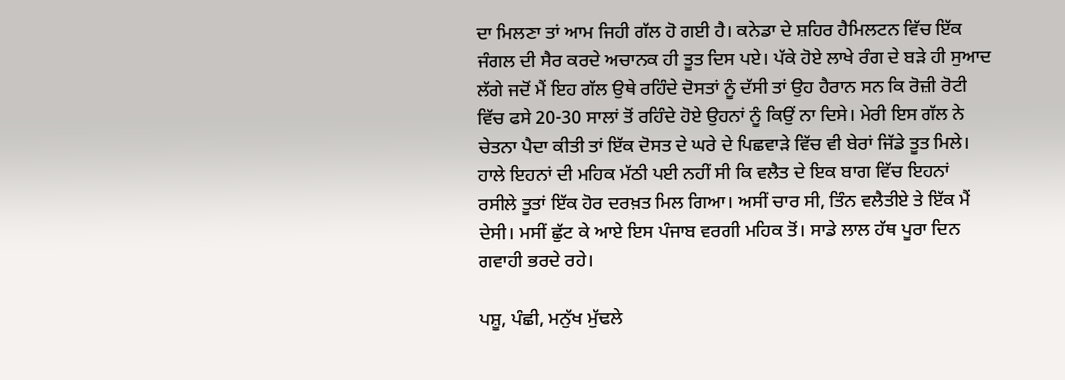ਦਾ ਮਿਲਣਾ ਤਾਂ ਆਮ ਜਿਹੀ ਗੱਲ ਹੋ ਗਈ ਹੈ। ਕਨੇਡਾ ਦੇ ਸ਼ਹਿਰ ਹੈਮਿਲਟਨ ਵਿੱਚ ਇੱਕ ਜੰਗਲ ਦੀ ਸੈਰ ਕਰਦੇ ਅਚਾਨਕ ਹੀ ਤੂਤ ਦਿਸ ਪਏ। ਪੱਕੇ ਹੋਏ ਲਾਖੇ ਰੰਗ ਦੇ ਬੜੇ ਹੀ ਸੁਆਦ ਲੱਗੇ ਜਦੋਂ ਮੈਂ ਇਹ ਗੱਲ ਉਥੇ ਰਹਿੰਦੇ ਦੋਸਤਾਂ ਨੂੰ ਦੱਸੀ ਤਾਂ ਉਹ ਹੈਰਾਨ ਸਨ ਕਿ ਰੋਜ਼ੀ ਰੋਟੀ ਵਿੱਚ ਫਸੇ 20-30 ਸਾਲਾਂ ਤੋਂ ਰਹਿੰਦੇ ਹੋਏ ਉਹਨਾਂ ਨੂੰ ਕਿਉਂ ਨਾ ਦਿਸੇ। ਮੇਰੀ ਇਸ ਗੱਲ ਨੇ ਚੇਤਨਾ ਪੈਦਾ ਕੀਤੀ ਤਾਂ ਇੱਕ ਦੋਸਤ ਦੇ ਘਰੇ ਦੇ ਪਿਛਵਾੜੇ ਵਿੱਚ ਵੀ ਬੇਰਾਂ ਜਿੱਡੇ ਤੂਤ ਮਿਲੇ। ਹਾਲੇ ਇਹਨਾਂ ਦੀ ਮਹਿਕ ਮੱਠੀ ਪਈ ਨਹੀਂ ਸੀ ਕਿ ਵਲੈਤ ਦੇ ਇਕ ਬਾਗ ਵਿੱਚ ਇਹਨਾਂ ਰਸੀਲੇ ਤੂਤਾਂ ਇੱਕ ਹੋਰ ਦਰਖ਼ਤ ਮਿਲ ਗਿਆ। ਅਸੀਂ ਚਾਰ ਸੀ, ਤਿੰਨ ਵਲੈਤੀਏ ਤੇ ਇੱਕ ਮੈਂ ਦੇਸੀ। ਮਸੀਂ ਛੁੱਟ ਕੇ ਆਏ ਇਸ ਪੰਜਾਬ ਵਰਗੀ ਮਹਿਕ ਤੋਂ। ਸਾਡੇ ਲਾਲ ਹੱਥ ਪੂਰਾ ਦਿਨ ਗਵਾਹੀ ਭਰਦੇ ਰਹੇ।

ਪਸ਼ੂ, ਪੰਛੀ, ਮਨੁੱਖ ਮੁੱਢਲੇ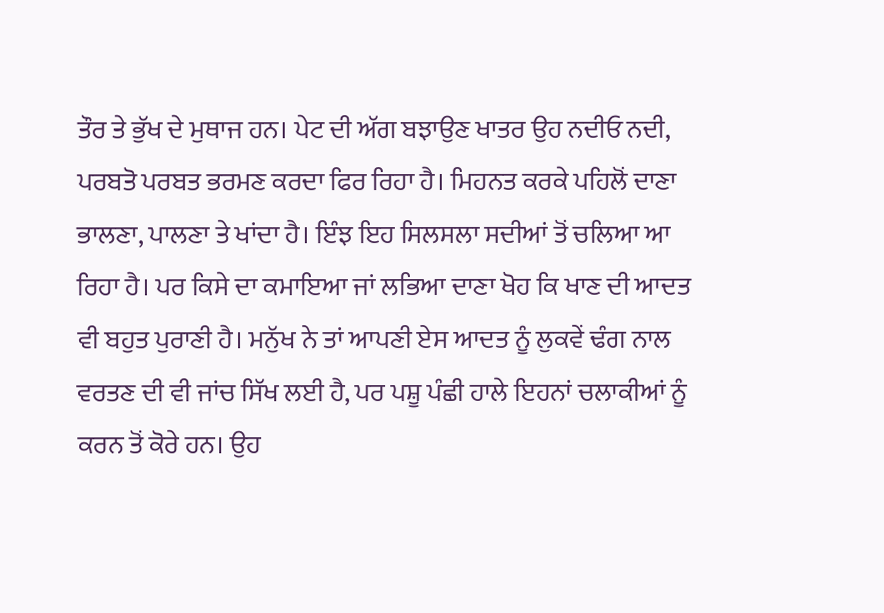ਤੌਰ ਤੇ ਭੁੱਖ ਦੇ ਮੁਥਾਜ ਹਨ। ਪੇਟ ਦੀ ਅੱਗ ਬਝਾਉਣ ਖਾਤਰ ਉਹ ਨਦੀਓ ਨਦੀ, ਪਰਬਤੋ ਪਰਬਤ ਭਰਮਣ ਕਰਦਾ ਫਿਰ ਰਿਹਾ ਹੈ। ਮਿਹਨਤ ਕਰਕੇ ਪਹਿਲੋਂ ਦਾਣਾ ਭਾਲਣਾ, ਪਾਲਣਾ ਤੇ ਖਾਂਦਾ ਹੈ। ਇੰਝ ਇਹ ਸਿਲਸਲਾ ਸਦੀਆਂ ਤੋਂ ਚਲਿਆ ਆ ਰਿਹਾ ਹੈ। ਪਰ ਕਿਸੇ ਦਾ ਕਮਾਇਆ ਜਾਂ ਲਭਿਆ ਦਾਣਾ ਖੋਹ ਕਿ ਖਾਣ ਦੀ ਆਦਤ ਵੀ ਬਹੁਤ ਪੁਰਾਣੀ ਹੈ। ਮਨੁੱਖ ਨੇ ਤਾਂ ਆਪਣੀ ਏਸ ਆਦਤ ਨੂੰ ਲੁਕਵੇਂ ਢੰਗ ਨਾਲ ਵਰਤਣ ਦੀ ਵੀ ਜਾਂਚ ਸਿੱਖ ਲਈ ਹੈ, ਪਰ ਪਸ਼ੂ ਪੰਛੀ ਹਾਲੇ ਇਹਨਾਂ ਚਲਾਕੀਆਂ ਨੂੰ ਕਰਨ ਤੋਂ ਕੋਰੇ ਹਨ। ਉਹ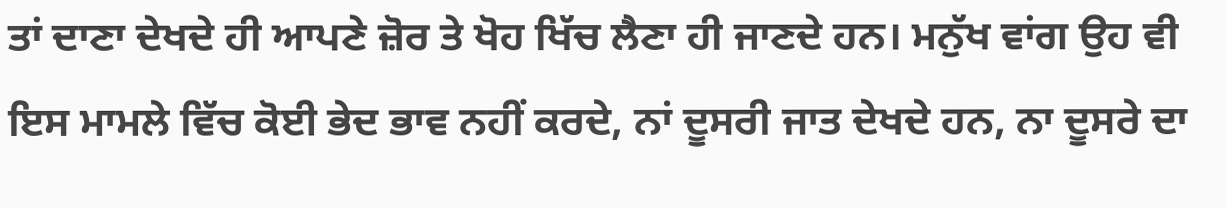ਤਾਂ ਦਾਣਾ ਦੇਖਦੇ ਹੀ ਆਪਣੇ ਜ਼ੋਰ ਤੇ ਖੋਹ ਖਿੱਚ ਲੈਣਾ ਹੀ ਜਾਣਦੇ ਹਨ। ਮਨੁੱਖ ਵਾਂਗ ਉਹ ਵੀ ਇਸ ਮਾਮਲੇ ਵਿੱਚ ਕੋਈ ਭੇਦ ਭਾਵ ਨਹੀਂ ਕਰਦੇ, ਨਾਂ ਦੂਸਰੀ ਜਾਤ ਦੇਖਦੇ ਹਨ, ਨਾ ਦੂਸਰੇ ਦਾ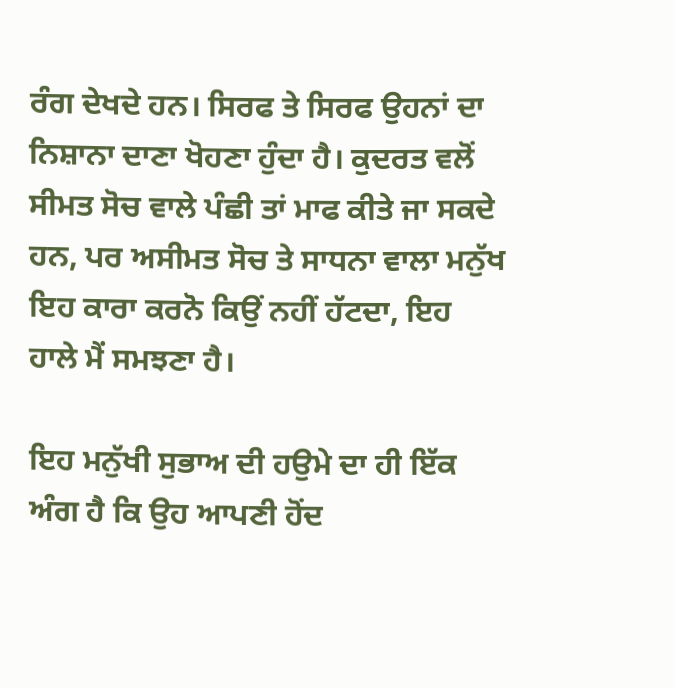ਰੰਗ ਦੇਖਦੇ ਹਨ। ਸਿਰਫ ਤੇ ਸਿਰਫ ਉਹਨਾਂ ਦਾ ਨਿਸ਼ਾਨਾ ਦਾਣਾ ਖੋਹਣਾ ਹੁੰਦਾ ਹੈ। ਕੁਦਰਤ ਵਲੋਂ ਸੀਮਤ ਸੋਚ ਵਾਲੇ ਪੰਛੀ ਤਾਂ ਮਾਫ ਕੀਤੇ ਜਾ ਸਕਦੇ ਹਨ, ਪਰ ਅਸੀਮਤ ਸੋਚ ਤੇ ਸਾਧਨਾ ਵਾਲਾ ਮਨੁੱਖ ਇਹ ਕਾਰਾ ਕਰਨੋ ਕਿਉਂ ਨਹੀਂ ਹੱਟਦਾ, ਇਹ ਹਾਲੇ ਮੈਂ ਸਮਝਣਾ ਹੈ।

ਇਹ ਮਨੁੱਖੀ ਸੁਭਾਅ ਦੀ ਹਉਮੇ ਦਾ ਹੀ ਇੱਕ ਅੰਗ ਹੈ ਕਿ ਉਹ ਆਪਣੀ ਹੋਂਦ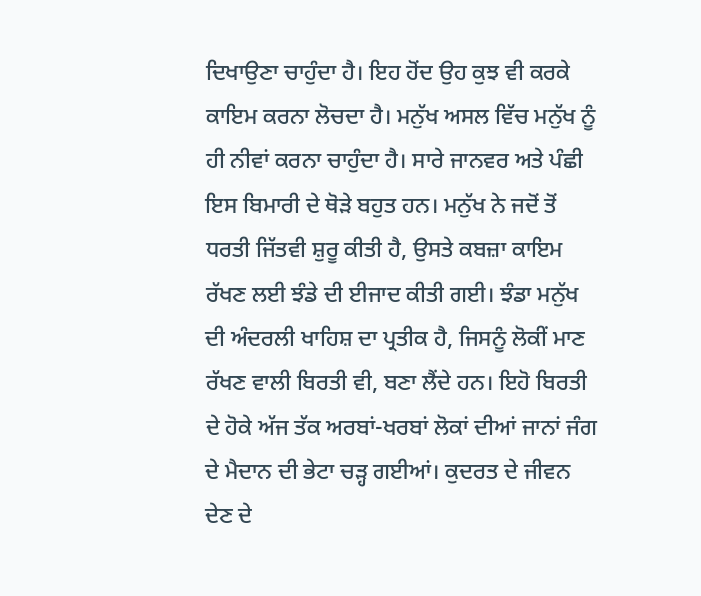ਦਿਖਾਉਣਾ ਚਾਹੁੰਦਾ ਹੈ। ਇਹ ਹੋਂਦ ਉਹ ਕੁਝ ਵੀ ਕਰਕੇ ਕਾਇਮ ਕਰਨਾ ਲੋਚਦਾ ਹੈ। ਮਨੁੱਖ ਅਸਲ ਵਿੱਚ ਮਨੁੱਖ ਨੂੰ ਹੀ ਨੀਵਾਂ ਕਰਨਾ ਚਾਹੁੰਦਾ ਹੈ। ਸਾਰੇ ਜਾਨਵਰ ਅਤੇ ਪੰਛੀ ਇਸ ਬਿਮਾਰੀ ਦੇ ਥੋੜੇ ਬਹੁਤ ਹਨ। ਮਨੁੱਖ ਨੇ ਜਦੋਂ ਤੋਂ ਧਰਤੀ ਜਿੱਤਵੀ ਸ਼ੁਰੂ ਕੀਤੀ ਹੈ, ਉਸਤੇ ਕਬਜ਼ਾ ਕਾਇਮ ਰੱਖਣ ਲਈ ਝੰਡੇ ਦੀ ਈਜਾਦ ਕੀਤੀ ਗਈ। ਝੰਡਾ ਮਨੁੱਖ ਦੀ ਅੰਦਰਲੀ ਖਾਹਿਸ਼ ਦਾ ਪ੍ਰਤੀਕ ਹੈ, ਜਿਸਨੂੰ ਲੋਕੀਂ ਮਾਣ ਰੱਖਣ ਵਾਲੀ ਬਿਰਤੀ ਵੀ, ਬਣਾ ਲੈਂਦੇ ਹਨ। ਇਹੋ ਬਿਰਤੀ ਦੇ ਹੋਕੇ ਅੱਜ ਤੱਕ ਅਰਬਾਂ-ਖਰਬਾਂ ਲੋਕਾਂ ਦੀਆਂ ਜਾਨਾਂ ਜੰਗ ਦੇ ਮੈਦਾਨ ਦੀ ਭੇਟਾ ਚੜ੍ਹ ਗਈਆਂ। ਕੁਦਰਤ ਦੇ ਜੀਵਨ ਦੇਣ ਦੇ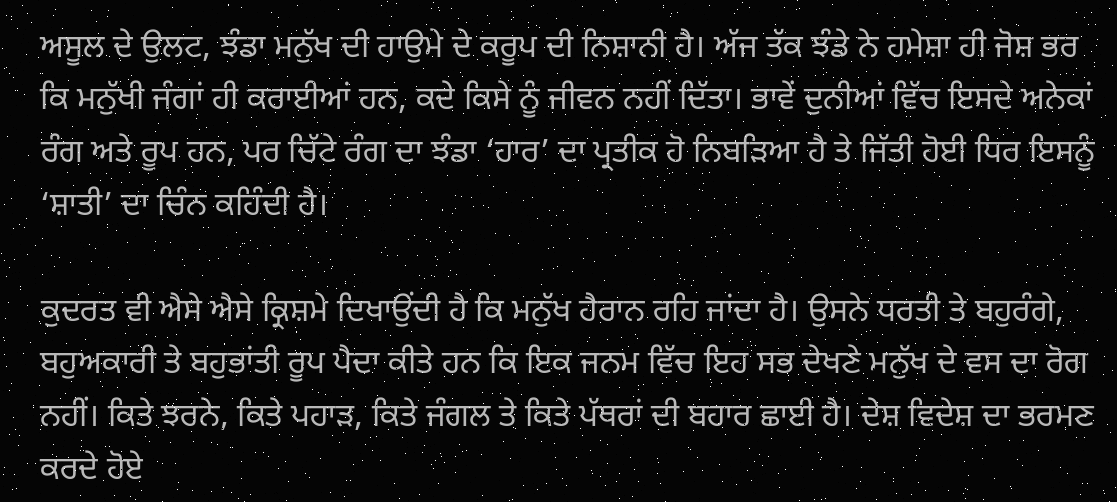ਅਸੂਲ ਦੇ ਉਲਟ, ਝੰਡਾ ਮਨੁੱਖ ਦੀ ਹਾਉਮੇ ਦੇ ਕਰੂਪ ਦੀ ਨਿਸ਼ਾਨੀ ਹੈ। ਅੱਜ ਤੱਕ ਝੰਡੇ ਨੇ ਹਮੇਸ਼ਾ ਹੀ ਜੋਸ਼ ਭਰ ਕਿ ਮਨੁੱਖੀ ਜੰਗਾਂ ਹੀ ਕਰਾਈਆਂ ਹਨ, ਕਦੇ ਕਿਸੇ ਨੂੰ ਜੀਵਨ ਨਹੀਂ ਦਿੱਤਾ। ਭਾਵੇਂ ਦੁਨੀਆਂ ਵਿੱਚ ਇਸਦੇ ਅਨੇਕਾਂ ਰੰਗ ਅਤੇ ਰੂਪ ਹਨ, ਪਰ ਚਿੱਟੇ ਰੰਗ ਦਾ ਝੰਡਾ ‘ਹਾਰ’ ਦਾ ਪ੍ਰਤੀਕ ਹੋ ਨਿਬੜਿਆ ਹੈ ਤੇ ਜਿੱਤੀ ਹੋਈ ਧਿਰ ਇਸਨੂੰ ‘ਸ਼ਾਤੀ’ ਦਾ ਚਿੰਨ ਕਹਿੰਦੀ ਹੈ।

ਕੁਦਰਤ ਵੀ ਐਸੇ ਐਸੇ ਕ੍ਰਿਸ਼ਮੇ ਦਿਖਾਉਂਦੀ ਹੈ ਕਿ ਮਨੁੱਖ ਹੈਰਾਨ ਰਹਿ ਜਾਂਦਾ ਹੈ। ਉਸਨੇ ਧਰਤੀ ਤੇ ਬਹੁਰੰਗੇ, ਬਹੁਅਕਾਰੀ ਤੇ ਬਹੁਭਾਂਤੀ ਰੂਪ ਪੈਦਾ ਕੀਤੇ ਹਨ ਕਿ ਇਕ ਜਨਮ ਵਿੱਚ ਇਹ ਸਭ ਦੇਖਣੇ ਮਨੁੱਖ ਦੇ ਵਸ ਦਾ ਰੋਗ ਨਹੀਂ। ਕਿਤੇ ਝਰਨੇ, ਕਿਤੇ ਪਹਾੜ, ਕਿਤੇ ਜੰਗਲ ਤੇ ਕਿਤੇ ਪੱਥਰਾਂ ਦੀ ਬਹਾਰ ਛਾਈ ਹੈ। ਦੇਸ਼ ਵਿਦੇਸ਼ ਦਾ ਭਰਮਣ ਕਰਦੇ ਹੋਏ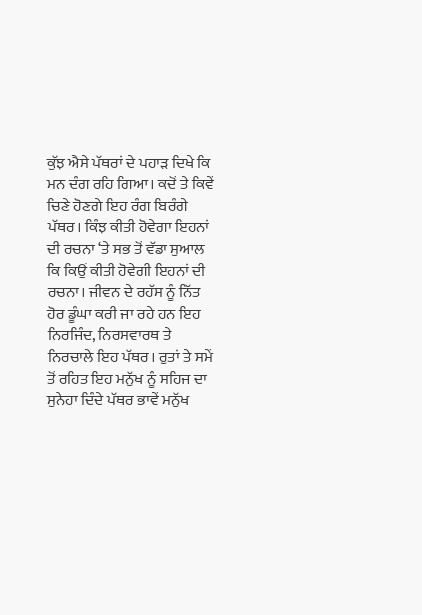ਕੁੱਝ ਐਸੇ ਪੱਥਰਾਂ ਦੇ ਪਹਾੜ ਦਿਖੇ ਕਿ ਮਨ ਦੰਗ ਰਹਿ ਗਿਆ। ਕਦੋਂ ਤੇ ਕਿਵੇਂ ਚਿਣੇ ਹੋਣਗੇ ਇਹ ਰੰਗ ਬਿਰੰਗੇ ਪੱਥਰ। ਕਿੰਝ ਕੀਤੀ ਹੋਵੇਗਾ ਇਹਨਾਂ ਦੀ ਰਚਨਾ ‘ਤੇ ਸਭ ਤੋਂ ਵੱਡਾ ਸੁਆਲ ਕਿ ਕਿਉਂ ਕੀਤੀ ਹੋਵੇਗੀ ਇਹਨਾਂ ਦੀ ਰਚਨਾ। ਜੀਵਨ ਦੇ ਰਹੱਸ ਨੂੰ ਨਿੱਤ ਹੋਰ ਡੂੰਘਾ ਕਰੀ ਜਾ ਰਹੇ ਹਨ ਇਹ ਨਿਰਜਿੰਦ, ਨਿਰਸਵਾਰਥ ਤੇ ਨਿਰਚਾਲੇ ਇਹ ਪੱਥਰ। ਰੁਤਾਂ ਤੇ ਸਮੇਂ ਤੋਂ ਰਹਿਤ ਇਹ ਮਨੁੱਖ ਨੂੰ ਸਹਿਜ ਦਾ ਸੁਨੇਹਾ ਦਿੰਦੇ ਪੱਥਰ ਭਾਵੇਂ ਮਨੁੱਖ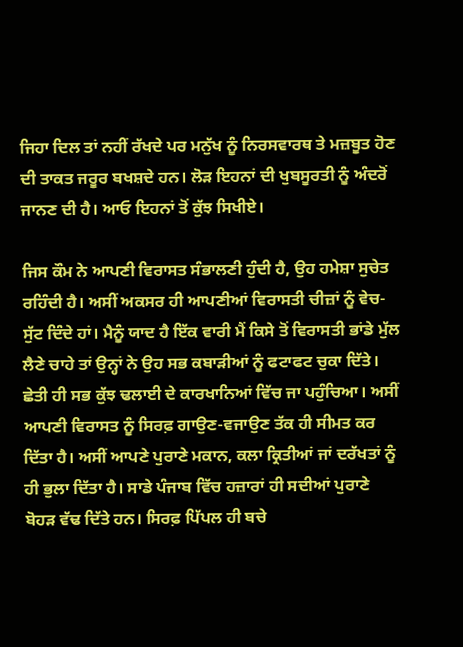ਜਿਹਾ ਦਿਲ ਤਾਂ ਨਹੀਂ ਰੱਖਦੇ ਪਰ ਮਨੁੱਖ ਨੂੰ ਨਿਰਸਵਾਰਥ ਤੇ ਮਜ਼ਬੂਤ ਹੋਣ ਦੀ ਤਾਕਤ ਜਰੂਰ ਬਖਸ਼ਦੇ ਹਨ। ਲੋੜ ਇਹਨਾਂ ਦੀ ਖੁਬਸੂਰਤੀ ਨੂੰ ਅੰਦਰੋਂ ਜਾਨਣ ਦੀ ਹੈ। ਆਓ ਇਹਨਾਂ ਤੋਂ ਕੁੱਝ ਸਿਖੀਏ।

ਜਿਸ ਕੌਮ ਨੇ ਆਪਣੀ ਵਿਰਾਸਤ ਸੰਭਾਲਣੀ ਹੁੰਦੀ ਹੈ, ਉਹ ਹਮੇਸ਼ਾ ਸੁਚੇਤ ਰਹਿੰਦੀ ਹੈ। ਅਸੀਂ ਅਕਸਰ ਹੀ ਆਪਣੀਆਂ ਵਿਰਾਸਤੀ ਚੀਜ਼ਾਂ ਨੂੰ ਵੇਚ-ਸੁੱਟ ਦਿੰਦੇ ਹਾਂ। ਮੈਨੂੰ ਯਾਦ ਹੈ ਇੱਕ ਵਾਰੀ ਮੈਂ ਕਿਸੇ ਤੋਂ ਵਿਰਾਸਤੀ ਭਾਂਡੇ ਮੁੱਲ ਲੈਣੇ ਚਾਹੇ ਤਾਂ ਉਨ੍ਹਾਂ ਨੇ ਉਹ ਸਭ ਕਬਾੜੀਆਂ ਨੂੰ ਫਟਾਫਟ ਚੁਕਾ ਦਿੱਤੇ। ਛੇਤੀ ਹੀ ਸਭ ਕੁੱਝ ਢਲਾਈ ਦੇ ਕਾਰਖਾਨਿਆਂ ਵਿੱਚ ਜਾ ਪਹੁੰਚਿਆ। ਅਸੀਂ ਆਪਣੀ ਵਿਰਾਸਤ ਨੂੰ ਸਿਰਫ਼ ਗਾਉਣ-ਵਜਾਉਣ ਤੱਕ ਹੀ ਸੀਮਤ ਕਰ ਦਿੱਤਾ ਹੈ। ਅਸੀਂ ਆਪਣੇ ਪੁਰਾਣੇ ਮਕਾਨ, ਕਲਾ ਕ੍ਰਿਤੀਆਂ ਜਾਂ ਦਰੱਖਤਾਂ ਨੂੰ ਹੀ ਭੁਲਾ ਦਿੱਤਾ ਹੈ। ਸਾਡੇ ਪੰਜਾਬ ਵਿੱਚ ਹਜ਼ਾਰਾਂ ਹੀ ਸਦੀਆਂ ਪੁਰਾਣੇ ਬੋਹੜ ਵੱਢ ਦਿੱਤੇ ਹਨ। ਸਿਰਫ਼ ਪਿੱਪਲ ਹੀ ਬਚੇ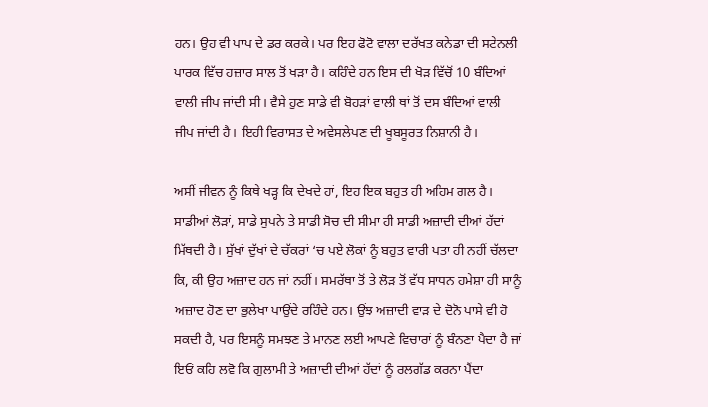ਹਨ। ਉਹ ਵੀ ਪਾਪ ਦੇ ਡਰ ਕਰਕੇ। ਪਰ ਇਹ ਫੋਟੋ ਵਾਲਾ ਦਰੱਖਤ ਕਨੇਡਾ ਦੀ ਸਟੇਨਲੀ ਪਾਰਕ ਵਿੱਚ ਹਜ਼ਾਰ ਸਾਲ ਤੋਂ ਖੜਾ ਹੈ। ਕਹਿੰਦੇ ਹਨ ਇਸ ਦੀ ਖੋੜ ਵਿੱਚੋਂ 10 ਬੰਦਿਆਂ ਵਾਲੀ ਜੀਪ ਜਾਂਦੀ ਸੀ। ਵੈਸੇ ਹੁਣ ਸਾਡੇ ਵੀ ਬੋਹੜਾਂ ਵਾਲੀ ਥਾਂ ਤੋਂ ਦਸ ਬੰਦਿਆਂ ਵਾਲੀ ਜੀਪ ਜਾਂਦੀ ਹੈ। ਇਹੀ ਵਿਰਾਸਤ ਦੇ ਅਵੇਸਲੇਪਣ ਦੀ ਖੂਬਸੂਰਤ ਨਿਸ਼ਾਨੀ ਹੈ।

ਅਸੀਂ ਜੀਵਨ ਨੂੰ ਕਿਥੇ ਖੜ੍ਹ ਕਿ ਦੇਖਦੇ ਹਾਂ, ਇਹ ਇਕ ਬਹੁਤ ਹੀ ਅਹਿਮ ਗਲ ਹੈ। ਸਾਡੀਆਂ ਲੋੜਾਂ, ਸਾਡੇ ਸੁਪਨੇ ਤੇ ਸਾਡੀ ਸੋਚ ਦੀ ਸੀਮਾ ਹੀ ਸਾਡੀ ਅਜ਼ਾਦੀ ਦੀਆਂ ਹੱਦਾਂ ਮਿੱਥਦੀ ਹੈ। ਸੁੱਖਾਂ ਦੁੱਖਾਂ ਦੇ ਚੱਕਰਾਂ ‘ਚ ਪਏ ਲੋਕਾਂ ਨੂੰ ਬਹੁਤ ਵਾਰੀ ਪਤਾ ਹੀ ਨਹੀਂ ਚੱਲਦਾ ਕਿ, ਕੀ ਉਹ ਅਜ਼ਾਦ ਹਨ ਜਾਂ ਨਹੀਂ। ਸਮਰੱਥਾ ਤੋਂ ਤੇ ਲੋੜ ਤੋਂ ਵੱਧ ਸਾਧਨ ਹਮੇਸ਼ਾ ਹੀ ਸਾਨੂੰ ਅਜ਼ਾਦ ਹੋਣ ਦਾ ਭੁਲੇਖਾ ਪਾਉਂਦੇ ਰਹਿੰਦੇ ਹਨ। ਉਂਝ ਅਜ਼ਾਦੀ ਵਾੜ ਦੇ ਦੋਨੋ ਪਾਸੇ ਵੀ ਹੋ ਸਕਦੀ ਹੈ, ਪਰ ਇਸਨੂੰ ਸਮਝਣ ਤੇ ਮਾਨਣ ਲਈ ਆਪਣੇ ਵਿਚਾਰਾਂ ਨੂੰ ਬੰਨਣਾ ਪੈਦਾ ਹੈ ਜਾਂ ਇਓਂ ਕਹਿ ਲਵੋ ਕਿ ਗੁਲਾਮੀ ਤੇ ਅਜ਼ਾਦੀ ਦੀਆਂ ਹੱਦਾਂ ਨੂੰ ਰਲਗੱਡ ਕਰਨਾ ਪੈਂਦਾ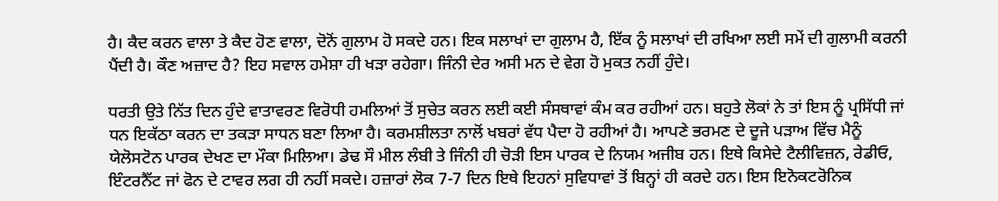ਹੈ। ਕੈਦ ਕਰਨ ਵਾਲਾ ਤੇ ਕੈਦ ਹੋਣ ਵਾਲਾ, ਦੋਨੋਂ ਗੁਲਾਮ ਹੋ ਸਕਦੇ ਹਨ। ਇਕ ਸਲਾਖਾਂ ਦਾ ਗੁਲਾਮ ਹੈ, ਇੱਕ ਨੂੰ ਸਲਾਖਾਂ ਦੀ ਰਖਿਆ ਲਈ ਸਮੇਂ ਦੀ ਗੁਲਾਮੀ ਕਰਨੀ ਪੈਂਦੀ ਹੈ। ਕੌਣ ਅਜ਼ਾਦ ਹੈ? ਇਹ ਸਵਾਲ ਹਮੇਸ਼ਾ ਹੀ ਖੜਾ ਰਹੇਗਾ। ਜਿੰਨੀ ਦੇਰ ਅਸੀ ਮਨ ਦੇ ਵੇਗ ਹੋ ਮੁਕਤ ਨਹੀਂ ਹੁੰਦੇ।

ਧਰਤੀ ਉਤੇ ਨਿੱਤ ਦਿਨ ਹੁੰਦੇ ਵਾਤਾਵਰਣ ਵਿਰੋਧੀ ਹਮਲਿਆਂ ਤੋਂ ਸੁਚੇਤ ਕਰਨ ਲਈ ਕਈ ਸੰਸਥਾਵਾਂ ਕੰਮ ਕਰ ਰਹੀਆਂ ਹਨ। ਬਹੁਤੇ ਲੋਕਾਂ ਨੇ ਤਾਂ ਇਸ ਨੂੰ ਪ੍ਰਸਿੱਧੀ ਜਾਂ ਧਨ ਇਕੱਠਾ ਕਰਨ ਦਾ ਤਕੜਾ ਸਾਧਨ ਬਣਾ ਲਿਆ ਹੈ। ਕਰਮਸ਼ੀਲਤਾ ਨਾਲੋਂ ਖਬਰਾਂ ਵੱਧ ਪੈਦਾ ਹੋ ਰਹੀਆਂ ਹੈ। ਆਪਣੇ ਭਰਮਣ ਦੇ ਦੂਜੇ ਪੜਾਅ ਵਿੱਚ ਮੈਨੂੰ ਯੇਲੋਸਟੋਨ ਪਾਰਕ ਦੇਖਣ ਦਾ ਮੌਕਾ ਮਿਲਿਆ। ਡੇਢ ਸੌ ਮੀਲ ਲੰਬੀ ਤੇ ਜਿੰਨੀ ਹੀ ਚੋੜੀ ਇਸ ਪਾਰਕ ਦੇ ਨਿਯਮ ਅਜੀਬ ਹਨ। ਇਥੇ ਕਿਸੇਦੇ ਟੈਲੀਵਿਜ਼ਨ, ਰੇਡੀਓ, ਇੰਟਰਨੈੱਟ ਜਾਂ ਫੋਨ ਦੇ ਟਾਵਰ ਲਗ ਹੀ ਨਹੀਂ ਸਕਦੇ। ਹਜ਼ਾਰਾਂ ਲੋਕ 7-7 ਦਿਨ ਇਥੇ ਇਹਨਾਂ ਸੁਵਿਧਾਵਾਂ ਤੋਂ ਬਿਨ੍ਹਾਂ ਹੀ ਕਰਦੇ ਹਨ। ਇਸ ਇਨੋਕਟਰੋਨਿਕ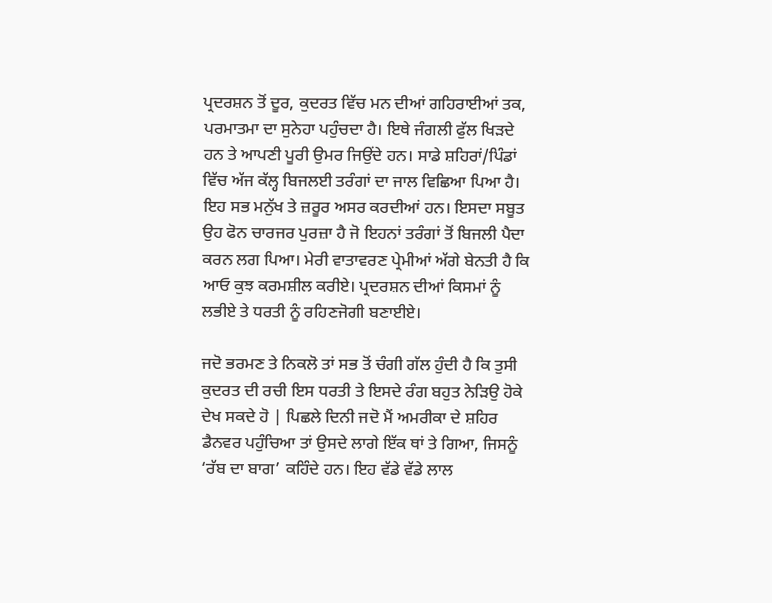ਪ੍ਰਦਰਸ਼ਨ ਤੋਂ ਦੂਰ, ਕੁਦਰਤ ਵਿੱਚ ਮਨ ਦੀਆਂ ਗਹਿਰਾਈਆਂ ਤਕ, ਪਰਮਾਤਮਾ ਦਾ ਸੁਨੇਹਾ ਪਹੁੰਚਦਾ ਹੈ। ਇਥੇ ਜੰਗਲੀ ਫੁੱਲ ਖਿੜਦੇ ਹਨ ਤੇ ਆਪਣੀ ਪੂਰੀ ਉਮਰ ਜਿਉਂਦੇ ਹਨ। ਸਾਡੇ ਸ਼ਹਿਰਾਂ/ਪਿੰਡਾਂ ਵਿੱਚ ਅੱਜ ਕੱਲ੍ਹ ਬਿਜਲਈ ਤਰੰਗਾਂ ਦਾ ਜਾਲ ਵਿਛਿਆ ਪਿਆ ਹੈ। ਇਹ ਸਭ ਮਨੁੱਖ ਤੇ ਜ਼ਰੂਰ ਅਸਰ ਕਰਦੀਆਂ ਹਨ। ਇਸਦਾ ਸਬੂਤ ਉਹ ਫੋਨ ਚਾਰਜਰ ਪੁਰਜ਼ਾ ਹੈ ਜੋ ਇਹਨਾਂ ਤਰੰਗਾਂ ਤੋਂ ਬਿਜਲੀ ਪੈਦਾ ਕਰਨ ਲਗ ਪਿਆ। ਮੇਰੀ ਵਾਤਾਵਰਣ ਪ੍ਰੇਮੀਆਂ ਅੱਗੇ ਬੇਨਤੀ ਹੈ ਕਿ ਆਓ ਕੁਝ ਕਰਮਸ਼ੀਲ ਕਰੀਏ। ਪ੍ਰਦਰਸ਼ਨ ਦੀਆਂ ਕਿਸਮਾਂ ਨੂੰ ਲਭੀਏ ਤੇ ਧਰਤੀ ਨੂੰ ਰਹਿਣਜੋਗੀ ਬਣਾਈਏ।

ਜਦੋ ਭਰਮਣ ਤੇ ਨਿਕਲੋ ਤਾਂ ਸਭ ਤੋਂ ਚੰਗੀ ਗੱਲ ਹੁੰਦੀ ਹੈ ਕਿ ਤੁਸੀ ਕੁਦਰਤ ਦੀ ਰਚੀ ਇਸ ਧਰਤੀ ਤੇ ਇਸਦੇ ਰੰਗ ਬਹੁਤ ਨੇੜਿਉ ਹੋਕੇ ਦੇਖ ਸਕਦੇ ਹੋ | ਪਿਛਲੇ ਦਿਨੀ ਜਦੋ ਮੈਂ ਅਮਰੀਕਾ ਦੇ ਸ਼ਹਿਰ ਡੈਨਵਰ ਪਹੁੰਚਿਆ ਤਾਂ ਉਸਦੇ ਲਾਗੇ ਇੱਕ ਥਾਂ ਤੇ ਗਿਆ, ਜਿਸਨੂੰ ‘ਰੱਬ ਦਾ ਬਾਗ’ ਕਹਿੰਦੇ ਹਨ। ਇਹ ਵੱਡੇ ਵੱਡੇ ਲਾਲ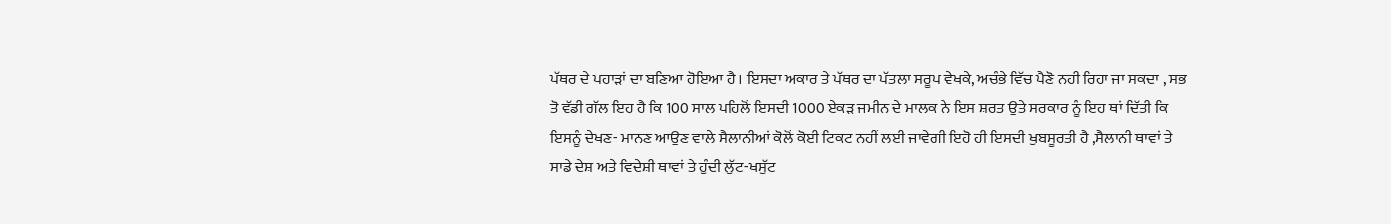ਪੱਥਰ ਦੇ ਪਹਾੜਾਂ ਦਾ ਬਣਿਆ ਹੋਇਆ ਹੈ। ਇਸਦਾ ਅਕਾਰ ਤੇ ਪੱਥਰ ਦਾ ਪੱਤਲਾ ਸਰੂਪ ਵੇਖਕੇ, ਅਚੰਭੇ ਵਿੱਚ ਪੈਣੋ ਨਹੀ ਰਿਹਾ ਜਾ ਸਕਦਾ , ਸਭ ਤੋ ਵੱਡੀ ਗੱਲ ਇਹ ਹੈ ਕਿ 100 ਸਾਲ ਪਹਿਲੋਂ ਇਸਦੀ 1000 ਏਕੜ ਜਮੀਨ ਦੇ ਮਾਲਕ ਨੇ ਇਸ ਸ਼ਰਤ ਉਤੇ ਸਰਕਾਰ ਨੂੰ ਇਹ ਥਾਂ ਦਿੱਤੀ ਕਿ ਇਸਨੂੰ ਦੇਖਣ- ਮਾਨਣ ਆਉਣ ਵਾਲੇ ਸੈਲਾਨੀਆਂ ਕੋਲੋਂ ਕੋਈ ਟਿਕਟ ਨਹੀਂ ਲਈ ਜਾਵੇਗੀ ਇਹੋ ਹੀ ਇਸਦੀ ਖੁਬਸੂਰਤੀ ਹੈ ,ਸੈਲਾਨੀ ਥਾਵਾਂ ਤੇ ਸਾਡੇ ਦੇਸ਼ ਅਤੇ ਵਿਦੇਸ਼ੀ ਥਾਵਾਂ ਤੇ ਹੁੰਦੀ ਲੁੱਟ-ਖਸੁੱਟ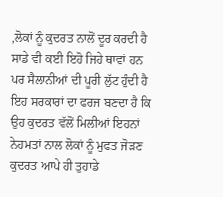,ਲੋਕਾਂ ਨੂੰ ਕੁਦਰਤ ਨਾਲੋਂ ਦੂਰ ਕਰਦੀ ਹੈ ਸਾਡੇ ਵੀ ਕਈ ਇਹੋ ਜਿਹੇ ਥਾਵਾਂ ਹਨ ਪਰ ਸੈਲਾਨੀਆਂ ਦੀ ਪੂਰੀ ਲੁੱਟ ਹੁੰਦੀ ਹੈ ਇਹ ਸਰਕਾਰਾਂ ਦਾ ਫਰਜ ਬਣਦਾ ਹੈ ਕਿ ਉਹ ਕੁਦਰਤ ਵੱਲੋਂ ਮਿਲੀਆਂ ਇਹਨਾਂ ਨੇਹਮਤਾਂ ਨਾਲ ਲੋਕਾਂ ਨੂੰ ਮੁਫਤ ਜੋੜਣ ਕੁਦਰਤ ਆਪੇ ਹੀ ਤੁਹਾਡੇ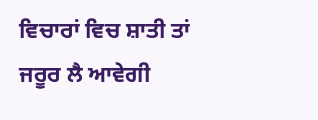ਵਿਚਾਰਾਂ ਵਿਚ ਸ਼ਾਤੀ ਤਾਂ ਜਰੂਰ ਲੈ ਆਵੇਗੀ